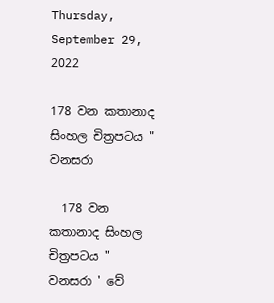Thursday, September 29, 2022

178 වන කතානාද සිංහල චිත්‍රපටය " වනසරා

  178 වන කතානාද සිංහල චිත්‍රපටය " වනසරා ' වේ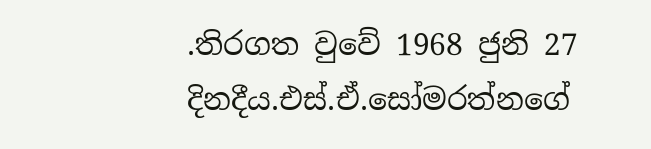.තිරගත වුවේ 1968 ජුනි 27 දිනදීය.එස්.ඒ.සෝමරත්නගේ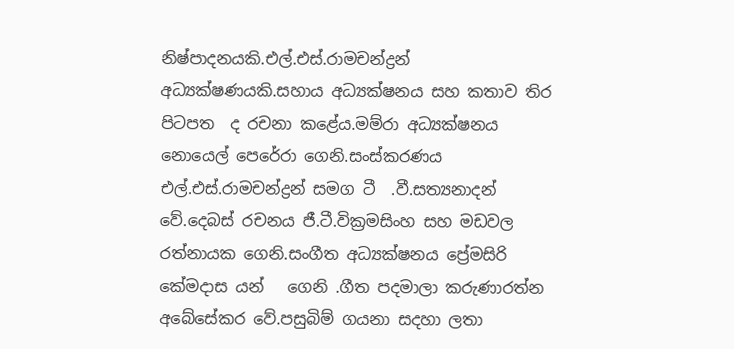නිෂ්පාදනයකි.එල්.එස්.රාමචන්ද්‍රන් අධ්‍යක්ෂණයකි.සහාය අධ්‍යක්ෂනය සහ කතාව තිර පිටපත  ද රචනා කළේය.මම්රා අධ්‍යක්ෂනය නොයෙල් පෙරේරා ගෙනි.සංස්කරණය එල්.එස්.රාමචන්ද්‍රන් සමග ටී  .වී.සත්‍යනාදන් වේ.දෙබස් රචනය ජී.ටී.වික්‍රමසිංහ සහ මඩවල රත්නායක ගෙනි.සංගීත අධ්‍යක්ෂනය ප්‍රේමසිරි කේමදාස යන්   ගෙනි .ගීත පදමාලා කරුණාරත්න අබේසේකර වේ.පසුබිම් ගයනා සදහා ලතා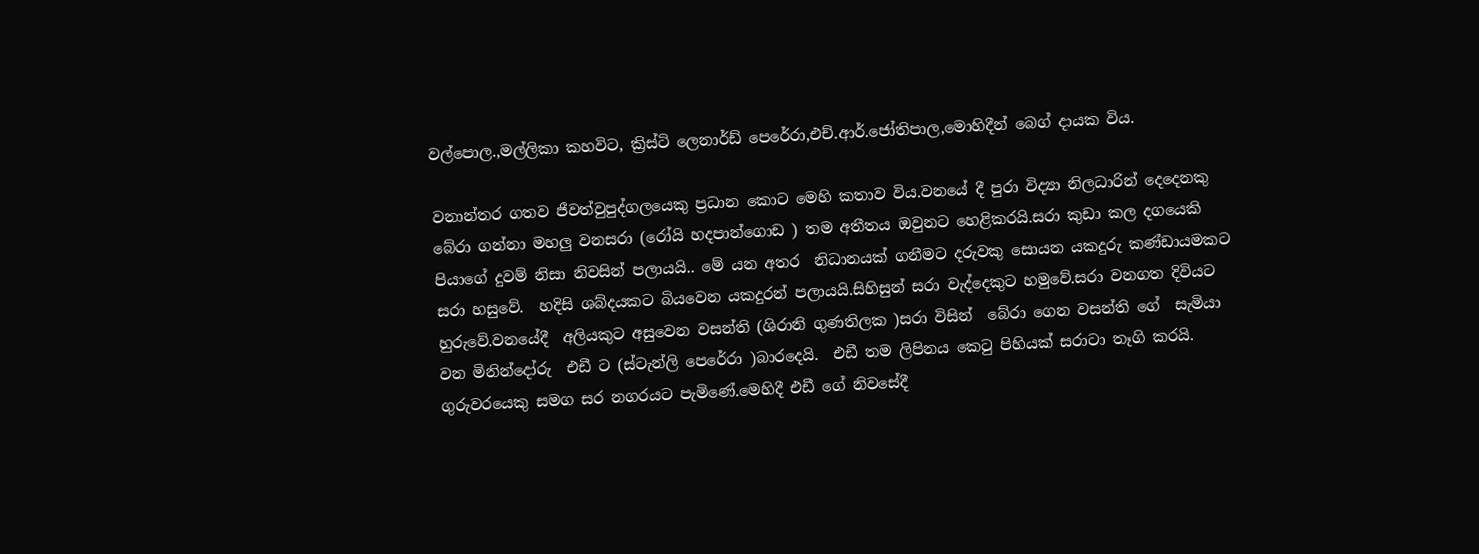වල්පොල.,මල්ලිකා කහවිට, ක්‍රිස්ටි ලෙනාර්ඩ් පෙරේරා,එච්.ආර්.ජෝතිපාල,මොහිදීන් බෙග් දායක විය.

වනාන්තර ගතව ජීවත්වුපුද්ගලයෙකු ප්‍රධාන කොට මෙහි කතාව විය.වනයේ දී පුරා විද්‍යා නිලධාරින් දෙදෙනකු බේරා ගන්නා මහලු වනසරා (රෝයි හදපාන්ගොඩ ) තම අතීතය ඔවුනට හෙළිකරයි.සරා කුඩා කල දගයෙකි පියාගේ දුවම් නිසා නිවසින් පලායයි.. මේ යන අතර  නිධානයක් ගනීමට දරුවකු සොයන යකදුරු කණ්ඩායමකට සරා හසුවේ.  හදිසි ශබ්දයකට බියවෙන යකදුරන් පලායයි.සිහිසුන් සරා වැද්දෙකුට හමුවේ.සරා වනගත දිවියට හුරුවේ.වනයේදී  අලියකුට අසුවෙන වසන්ති (ශිරානි ගුණතිලක )සරා විසින්  බේරා ගෙන වසන්ති ගේ  සැමියා වන මිනින්දෝරු  එඩී ට (ස්ටැන්ලි පෙරේරා )බාරදෙයි.  එඩී තම ලිපිනය කෙටු පිහියක් සරාටා තෑගි කරයි.  ගුරුවරයෙකු සමග සර නගරයට පැමිණේ.මෙහිදී එඩී ගේ නිවසේදී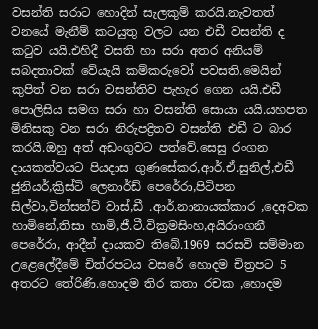වසන්ති සරාට හොදින් සැලකුම් කරයි.නැවතත් වනයේ මැනීම් කටයුතු වලට යන එඩී වසන්ති ද කටුව යයි.එහිදී වසති හා සරා අතර අනියම් සබදතාවක් වේයැයි කම්කරුවෝ පවසති.මෙයින් කුපිත් වන සරා වසන්තිව පැහැර ගෙන යයි.එඩී පොලිසිය සමග සරා හා වසන්ති සොයා යයි.යහපත මිනිසකු වන සරා නිරුපද්‍රිතව වසන්ති එඩී ට බාර කරයි.ඔහු අත් අඩංගුවට පත්වේ.සෙසු රංගන දායකත්වයට පියදාස ගුණසේකර,ආර්.ඒ.සුනිල්,එඩී ජුනියර්,ක්‍රිස්ටි ලෙනාර්ඩ් පෙරේරා,පිටිපන සිල්වා,වින්සන්ට් වාස්,ඩී .ආර්.නානායක්කාර ,දෙඅවක හාමිනේ,තිසා හාමි,ජී.ටී.වික්‍රමසිංහ,අයිරාංගනී පෙරේරා, ආදීන් දායකව තිබේ.1969 සරසවි සම්මාන උළෙලේදීමේ චිත්රපටය වසරේ හොදම චිත්‍රපට 5 අතරට තේරිණි.හොදම තිර කතා රචක ,හොදම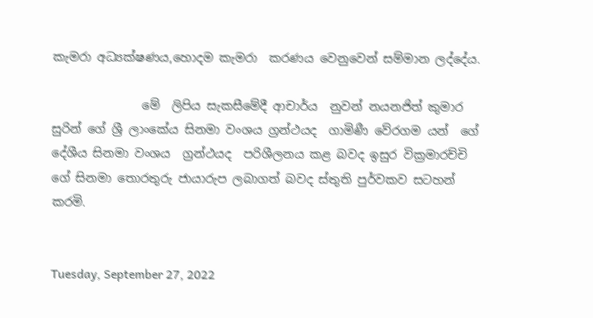කැමරා අධ්‍යක්ෂණය,හොදම කැමරා  කරණය වෙනුවෙන් සම්මාන ලද්දේය.

               මේ  ලිපිය සැකසීමේදී ආචාර්ය  නුවන් නයනජිත් කුමාර සුරින් ගේ ශ්‍රී ලාංකේය සිනමා වංශය ග්‍රන්ථයද  ගාමිණී වේරගම යන්  ගේ දේශීය සිනමා වංශය  ග්‍රන්ථයද  පරිශීලනය කළ බවද ඉසුර වික්‍රමාරච්චි  ගේ සිනමා තොරතුරු ජායාරුප ලබාගත් බවද ස්තුති පුර්වකව සටහන් කරමි.


Tuesday, September 27, 2022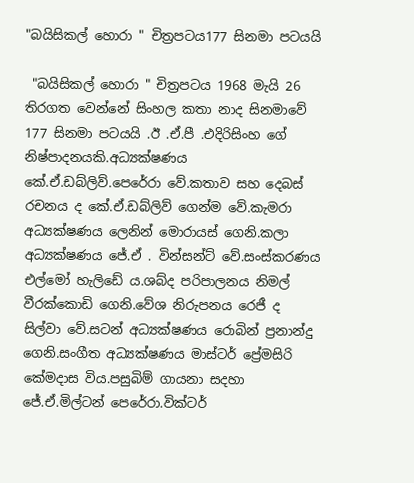"බයිසිකල් හොරා " චිත්‍රපටය177 සිනමා පටයයි

 "බයිසිකල් හොරා " චිත්‍රපටය 1968 මැයි 26 තිරගත වෙන්නේ සිංහල කතා නාද සිනමාවේ 177 සිනමා පටයයි .ඊ .ඒ.පී .එදිරිසිංහ ගේ නිෂ්පාදනයකි.අධ්‍යක්ෂණය කේ.ඒ.ඩබ්ලිව්.පෙරේරා වේ.කතාව සහ දෙබස් රචනය ද කේ.ඒ.ඩබ්ලිව් ගෙන්ම වේ.කැමරා අධ්‍යක්ෂණය ලෙනින් මොරායස් ගෙනි.කලා අධ්‍යක්ෂණය ජේ.ඒ . වින්සන්ට් වේ.සංස්කරණය එල්මෝ හැලිඩේ ය.ශබ්ද පරිපාලනය නිමල් වීරක්කොඩි ගෙනි.වේශ නිරුපනය රෙජී ද සිල්වා වේ.සටන් අධ්‍යක්ෂණය රොබින් ප්‍රනාන්දු ගෙනි.සංගීත අධ්‍යක්ෂණය මාස්ටර් ප්‍රේමසිරි කේමදාස විය.පසුබිම් ගායනා සදහා ජේ.ඒ.මිල්ටන් පෙරේරා.වික්ටර්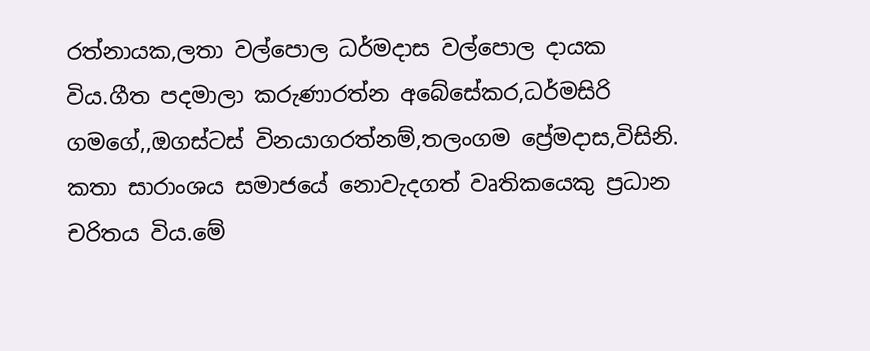රත්නායක,ලතා වල්පොල ධර්මදාස වල්පොල දායක විය.ගීත පදමාලා කරුණාරත්න අබේසේකර,ධර්මසිරි ගමගේ,,ඔගස්ටස් විනයාගරත්නම්,තලංගම ප්‍රේමදාස,විසිනි. කතා සාරාංශය සමාජයේ නොවැදගත් වෘතිකයෙකු ප්‍රධාන චරිතය විය.මේ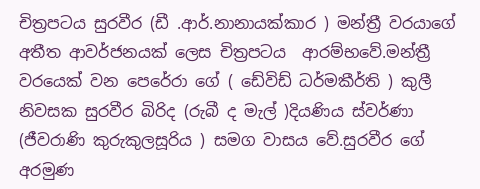චිත්‍රපටය සුරවීර (ඩී .ආර්.නානායක්කාර ) මන්ත්‍රී වරයාගේ අතීත ආවර්ජනයක් ලෙස චිත්‍රපටය  ආරම්භවේ.මන්ත්‍රී වරයෙක් වන පෙරේරා ගේ ( ඩේවිඩ් ධර්මකීර්ති ) කුලී නිවසක සුරවීර බිරිද (රුබී ද මැල් )දියණිය ස්වර්ණා (ජීවරාණි කුරුකුලසූරිය ) සමග වාසය වේ.සුරවීර ගේ අරමුණ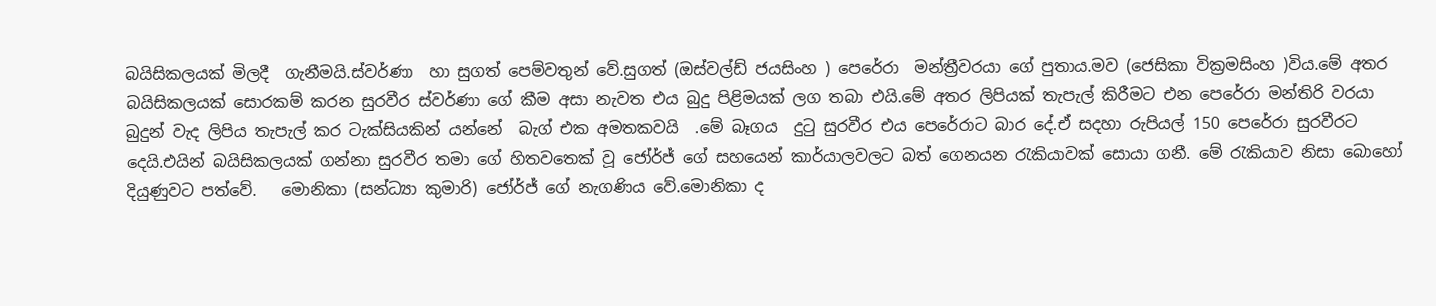බයිසිකලයක් මිලදී  ගැනීමයි.ස්වර්ණා  හා සුගත් පෙම්වතුන් වේ.සුගත් (ඔස්වල්ඩ් ජයසිංහ ) පෙරේරා  මන්ත්‍රීවරයා ගේ පුතාය.මව (ජෙසිකා වික්‍රමසිංහ )විය.මේ අතර බයිසිකලයක් සොරකම් කරන සුරවීර ස්වර්ණා ගේ කීම අසා නැවත එය බුදු පිළිමයක් ලග තබා එයි.මේ අතර ලිපියක් තැපැල් කිරීමට එන පෙරේරා මන්තිරි වරයා  බුදුන් වැද ලිපිය තැපැල් කර ටැක්සියකින් යන්නේ  බැග් එක අමතකවයි  .මේ බෑගය  දුටු සුරවීර එය පෙරේරාට බාර දේ.ඒ සදහා රුපියල් 150 පෙරේරා සුරවීරට දෙයි.එයින් බයිසිකලයක් ගන්නා සුරවීර තමා ගේ හිතවතෙක් වූ ජෝර්ජ් ගේ සහයෙන් කාර්යාලවලට බත් ගෙනයන රැකියාවක් සොයා ගනී. මේ රැකියාව නිසා බොහෝ දියුණුවට පත්වේ.   මොනිකා (සන්ධ්‍යා කුමාරි) ජෝර්ජ් ගේ නැගණිය වේ.මොනිකා ද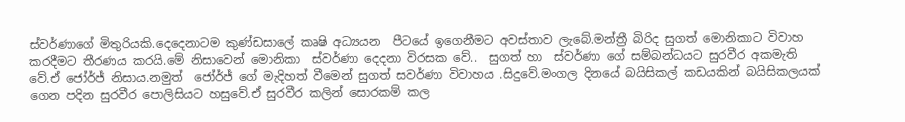ස්වර්ණාගේ මිතුරියකි.දෙදෙනාටම කුණ්ඩසාලේ කෘෂි අධ්‍යයන  පීටයේ ඉගෙනීමට අවස්තාව ලැබේ.මන්ත්‍රී බිරිද සුගත් මොනිකාට විවාහ කරදීමට තීරණය කරයි.මේ නිසාවෙන් මොනිකා  ස්වර්ණා දෙදනා විරසක වේ..  සුගත් හා  ස්වර්ණා ගේ සම්බන්ධයට සුරවීර අකමැති වේ.ඒ ජෝර්ජ් නිසාය.නමුත්  ජෝර්ජ් ගේ මැදිහත් වීමෙන් සුගත් සවර්ණා විවාහය .සිදුවේ.මංගල දිනයේ බයිසිකල් කඩයකින් බයිසිකලයක් ගෙන පදින සුරවීර පොලිසියට හසුවේ.ඒ සුරවීර කලින් සොරකම් කල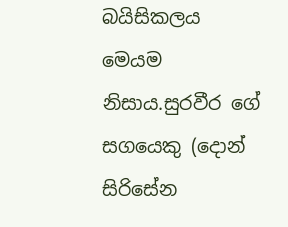බයිසිකලය මෙයම නිසාය.සුරවීර ගේ සගයෙකු (දොන් සිරිසේන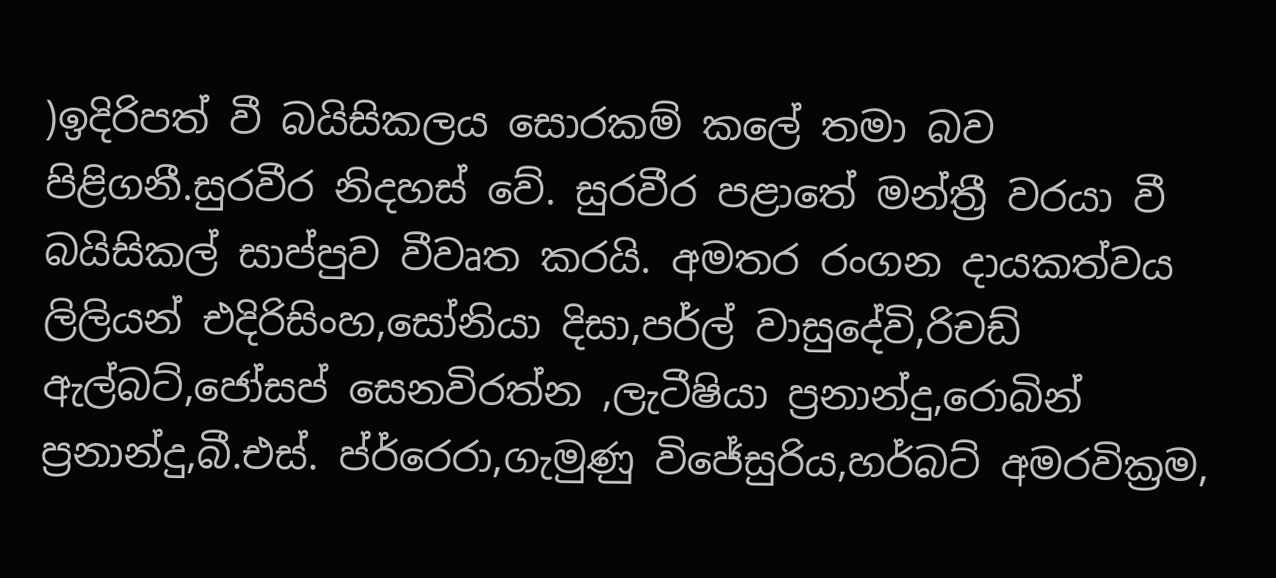)ඉදිරිපත් වී බයිසිකලය සොරකම් කලේ තමා බව පිළිගනී.සුරවීර නිදහස් වේ. සුරවීර පළාතේ මන්ත්‍රී වරයා වී බයිසිකල් සාප්පුව වීවෘත කරයි. අමතර රංගන දායකත්වය ලිලියන් එදිරිසිංහ,සෝනියා දිසා,පර්ල් වාසුදේවි,රිචඩ් ඇල්බට්,ජෝසප් සෙනවිරත්න ,ලැටීෂියා ප්‍රනාන්දු,රොබින් ප්‍රනාන්දු,බී.එස්. ප්ර්රෙරා,ගැමුණු විජේසුරිය,හර්බට් අමරවික්‍රම,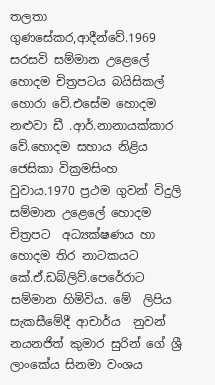තලතා ගුණසේකර,ආදීන්වේ.1969 සරසවි සම්මාන උළෙලේ හොදම චිත්‍රපටය බයිසිකල් හොරා වේ.එසේම හොදම නළුවා ඩී .ආර්.නානායක්කාර වේ.හොදම සහාය නිළිය ජෙසිකා වික්‍රමසිංහ වුවාය.1970 ප්‍රථම ගුවන් විදුලි සම්මාන උළෙලේ හොදම චිත්‍රපට  අධ්‍යක්ෂණය හා හොදම තිර නාටකයට   කේ.ඒ.ඩබ්ලිව්.පෙරේරාට සම්මාන හිමිවිය. මේ  ලිපිය සැකසීමේදී ආචාර්ය  නුවන් නයනජිත් කුමාර සුරින් ගේ ශ්‍රී ලාංකේය සිනමා වංශය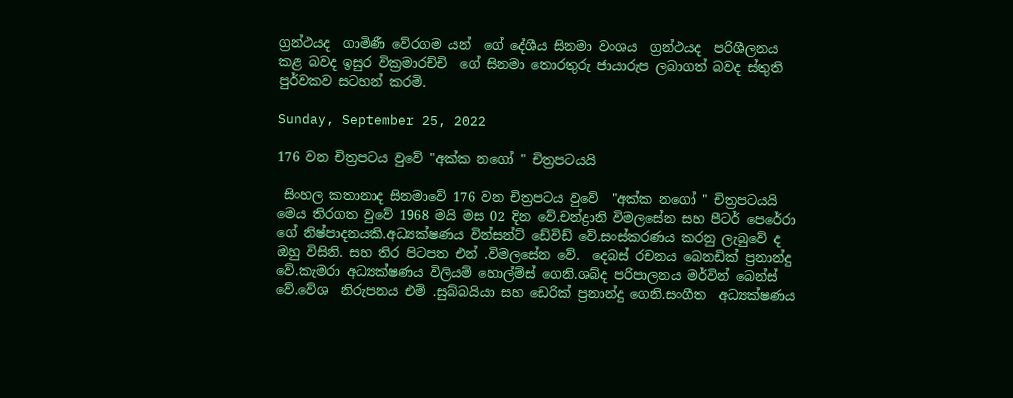ග්‍රන්ථයද  ගාමිණී වේරගම යන්  ගේ දේශීය සිනමා වංශය  ග්‍රන්ථයද  පරිශීලනය කළ බවද ඉසුර වික්‍රමාරච්චි  ගේ සිනමා තොරතුරු ජායාරුප ලබාගත් බවද ස්තුති පුර්වකව සටහන් කරමි.

Sunday, September 25, 2022

176 වන චිත්‍රපටය වුවේ "අක්ක නගෝ " චිත්‍රපටයයි

 සිංහල කතානාද සිනමාවේ 176 වන චිත්‍රපටය වුවේ  "අක්ක නගෝ " චිත්‍රපටයයි මෙය තිරගත වුවේ 1968 මයි මස 02 දින වේ.චන්ද්‍රානි විමලසේන සහ පීටර් පෙරේරා ගේ නිෂ්පාදනයකි.අධ්‍යක්ෂණය වින්සන්ට් ඩේවිඩ් වේ.සංස්කරණය කරනු ලැබුවේ ද ඔහු විසිනි. සහ තිර පිටපත එන් .විමලසේන වේ.  දෙබස් රචනය බෙනඩික් ප්‍රනාන්දු වේ.කැමරා අධ්‍යක්ෂණය විලියම් හොල්ම්ස් ගෙනි.ශබ්ද පරිපාලනය මර්වින් බෙන්ස් වේ.වේශ  නිරුපනය එම් .සුබ්බයියා සහ ඩෙරික් ප්‍රනාන්දු ගෙනි.සංගීත  අධ්‍යක්ෂණය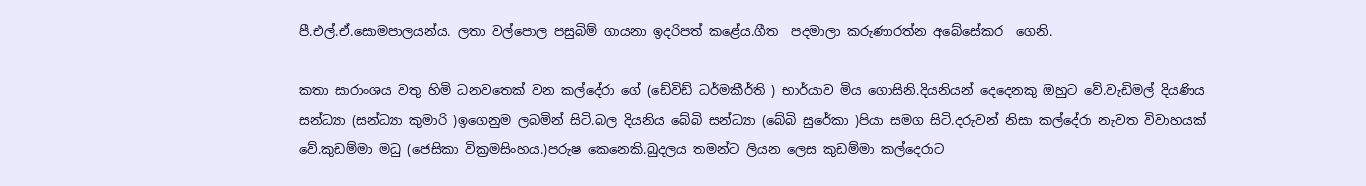පී.එල්.ඒ.සොමපාලයන්ය. ලතා වල්පොල පසුබිම් ගායනා ඉදරිපත් කළේය.ගීත  පදමාලා කරුණාරත්න අබේසේකර  ගෙනි.

කතා සාරාංශය වතු හිමි ධනවතෙක් වන කල්දේරා ගේ (ඩේවිඩ් ධර්මකීර්ති ) භාර්යාව මිය ගොසිනි.දියනියන් දෙදෙනකු ඔහුට වේ.වැඩිමල් දියණිය සන්ධ්‍යා (සන්ධ්‍යා කුමාරි )ඉගෙනුම ලබමින් සිටි.බල දියනිය බේබි සන්ධ්‍යා (බේබි සුරේකා )පියා සමග සිටි.දරුවන් නිසා කල්දේරා නැවත විවාහයක් වේ.කුඩම්මා මධු (ජෙසිකා වික්‍රමසිංහය.)පරුෂ කෙනෙකි.බුදලය තමන්ට ලියන ලෙස කුඩම්මා කල්දෙරාට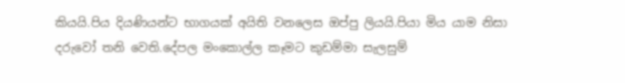කියයි.පිය දියණියන්ට භාගයක් අයිති වනලෙස ඔප්පු ලියයි.පියා මිය යාම නිසා දරුවෝ තනි වෙති.දේපල මංකොල්ල කෑමට කුඩම්මා සැලසුම්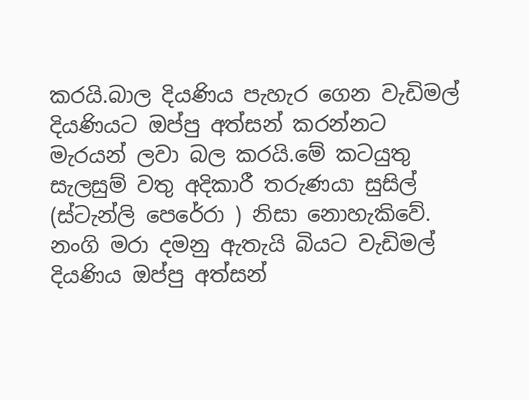කරයි.බාල දියණිය පැහැර ගෙන වැඩිමල් දියණියට ඔප්පු අත්සන් කරන්නට මැරයන් ලවා බල කරයි.මේ කටයුතු සැලසුම් වතු අදිකාරී තරුණයා සුසිල් (ස්ටැන්ලි පෙරේරා ) නිසා නොහැකිවේ. නංගි මරා දමනු ඇතැයි බියට වැඩිමල් දියණිය ඔප්පු අත්සන්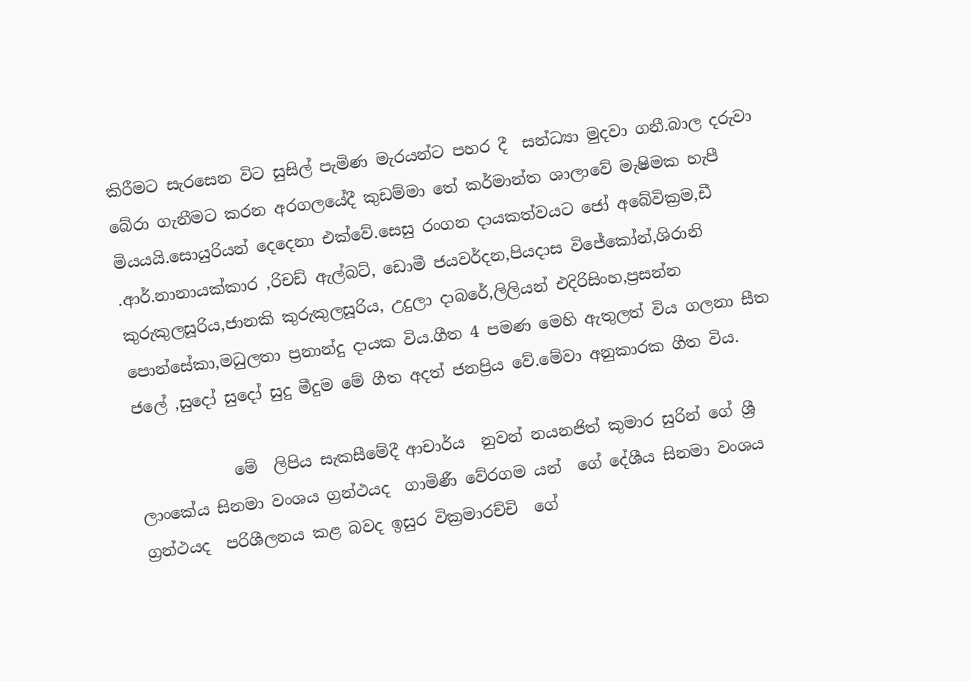කිරීමට සැරසෙන විට සුසිල් පැමිණ මැරයන්ට පහර දී  සන්ධ්‍යා මුදවා ගනී.බාල දරුවා බේරා ගැනීමට කරන අරගලයේදී කුඩම්මා තේ කර්මාන්ත ශාලාවේ මැෂිමක හැපී මියයයි.සොයුරියන් දෙදෙනා එක්වේ.සෙසු රංගන දායකත්වයට ජෝ අබේවික්‍රම,ඩී .ආර්.නානායක්කාර ,රිචඩ් ඇල්බට්, ඩොමී ජයවර්දන,පියදාස විජේකෝන්,ශිරානි කුරුකුලසූරිය,ජානකි කුරුකුලසූරිය, උදුලා දාබරේ,ලිලියන් එදිරිසිංහ,ප්‍රසන්න පොන්සේකා,මධුලතා ප්‍රනාන්දු දායක විය.ගීත 4 පමණ මෙහි ඇතුලත් විය ගලනා සීත ජලේ ,සුදෝ සුදෝ සුදු මීදුම මේ ගීත අදත් ජනප්‍රිය වේ.මේවා අනුකාරක ගීත විය.

            මේ  ලිපිය සැකසීමේදී ආචාර්ය  නුවන් නයනජිත් කුමාර සුරින් ගේ ශ්‍රී ලාංකේය සිනමා වංශය ග්‍රන්ථයද  ගාමිණී වේරගම යන්  ගේ දේශීය සිනමා වංශය  ග්‍රන්ථයද  පරිශීලනය කළ බවද ඉසුර වික්‍රමාරච්චි  ගේ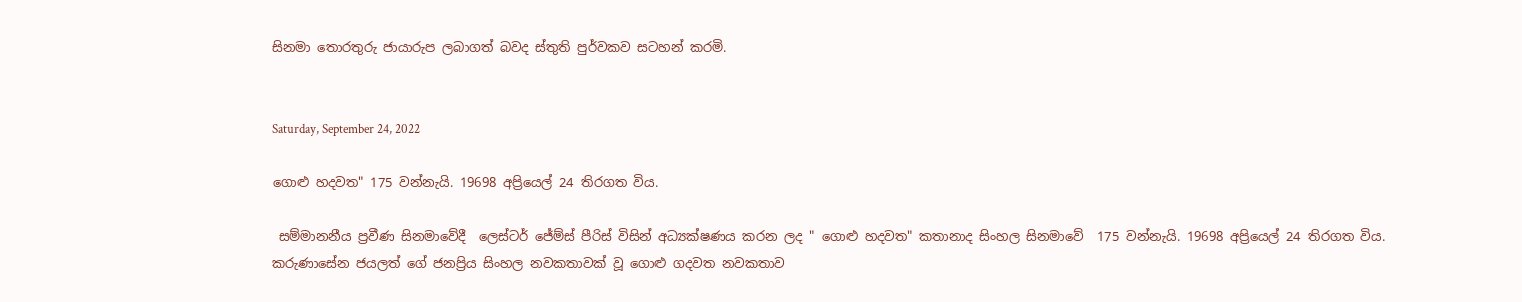සිනමා තොරතුරු ජායාරුප ලබාගත් බවද ස්තුති පුර්වකව සටහන් කරමි.


Saturday, September 24, 2022

ගොළු හදවත" 175 වන්නැයි. 19698 අප්‍රියෙල් 24 තිරගත විය.

 සම්මානනීය ප්‍රවීණ සිනමාවේදී  ලෙස්ටර් ජේම්ස් පීරිස් විසින් අධ්‍යක්ෂණය කරන ලද " ගොළු හදවත" කතානාද සිංහල සිනමාවේ  175 වන්නැයි. 19698 අප්‍රියෙල් 24 තිරගත විය.  කරුණාසේන ජයලත් ගේ ජනප්‍රිය සිංහල නවකතාවක් වූ ගොළු ගදවත නවකතාව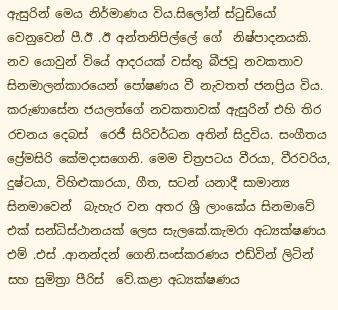ඇසුරින් මෙය නිර්මාණය විය.සිලෝන් ස්ටුඩියෝ වෙනුවෙන් පී.ඊ .ඊ අන්තනිපිල්ලේ ගේ  නිෂ්පාදනයකි.  නව යොවුන් වියේ ආදරයක් වස්තු බීජවූ නවකතාව සිනමාලන්කාරයෙන් පෝෂණය වී නැවතත් ජනප්‍රිය විය. කරුණාසේන ජයලත්ගේ නවකතාවක් ඇසුරින් එහි තිර රචනය දෙබස්  රෙජී සිරිවර්ධන අතින් සිදුවිය. සංගීතය ප්‍රේමසිරි කේමදාසගෙනි. මෙම චිත්‍රපටය වීරයා, වීරවරිය, දුෂ්ටයා, විහිළුකාරයා, ගීත, සටන් යනාදී සාමාන්‍ය සිනමාවෙන්  බැහැර වන අතර ශ්‍රී ලාංකේය සිනමාවේ එක් සන්ධිස්ථානයක් ලෙස සැලකේ.කැමරා අධ්‍යක්ෂණය එම් .එස් .ආනන්දන් ගෙනි.සංස්කරණය එඩ්වින් ලිටින් සහ සුමිත්‍රා පීරිස්  වේ.කළා අධ්‍යක්ෂණය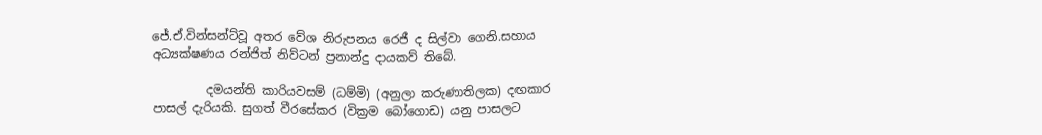ජේ.ඒ.වින්සන්ට්වූ අතර වේශ නිරුපනය රෙජී ද සිල්වා ගෙනි.සහාය අධ්‍යක්ෂණය රන්ජිත් නිව්ටන් ප්‍රනාන්දු දායකව් තිබේ.

         දමයන්ති කාරියවසම් (ධම්මි) (අනුලා කරුණාතිලක) දඟකාර පාසල් දැරියකි. සුගත් වීරසේකර (වික්‍රම බෝගොඩ) යනු පාසලට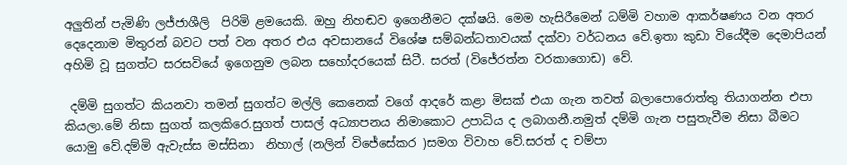අලුතින් පැමිණි ලජ්ජාශීලි  පිරිමි ළමයෙකි. ඔහු නිහඬව ඉගෙනීමට දක්ෂයි. මෙම හැසිරීමෙන් ධම්මි වහාම ආකර්ෂණය වන අතර දෙදෙනාම මිතුරන් බවට පත් වන අතර එය අවසානයේ විශේෂ සම්බන්ධතාවයක් දක්වා වර්ධනය වේ.ඉතා කුඩා වියේදීම දෙමාපියන් අහිමි වූ සුගත්ට සරසවියේ ඉගෙනුම ලබන සහෝදරයෙක් සිටී. සරත් (විජේරත්න වරකාගොඩ) වේ.

 දම්මි සුගත්ට කියනවා තමන් සුගත්ට මල්ලි කෙනෙක් වගේ ආදරේ කළා මිසක් එයා ගැන තවත් බලාපොරොත්තු තියාගන්න එපා කියලා.මේ නිසා සුගත් කලකිරෙ.සුගත් පාසල් අධ්‍යාපනය නිමාකොට උපාධිය ද ලබාගනී.නමුත් දම්මි ගැන පසුතැවීම නිසා බීමට යොමු වේ.දම්මි ඇවැස්ස මස්සිනා  නිහාල් (නලින් විජේසේකර )සමග විවාහ වේ.සරත් ද චම්පා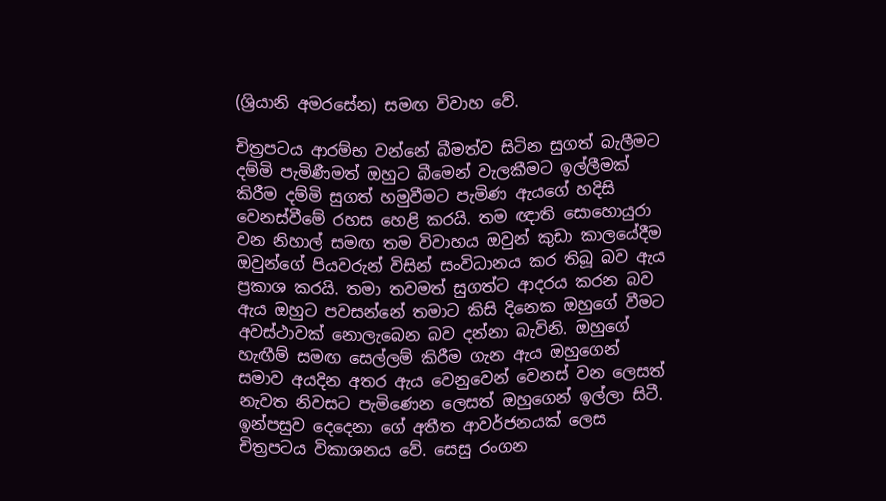(ශ්‍රියානි අමරසේන) සමඟ විවාහ වේ.

චිත්‍රපටය ආරම්භ වන්නේ බීමත්ව සිටින සුගත් බැලීමට දම්මි පැමිණීමත් ඔහුට බීමෙන් වැලකීමට ඉල්ලීමක් කිරීම දම්මි සුගත් හමුවීමට පැමිණ ඇයගේ හදිසි වෙනස්වීමේ රහස හෙළි කරයි. තම ඥාති සොහොයුරා වන නිහාල් සමඟ තම විවාහය ඔවුන් කුඩා කාලයේදීම ඔවුන්ගේ පියවරුන් විසින් සංවිධානය කර තිබූ බව ඇය ප්‍රකාශ කරයි. තමා තවමත් සුගත්ට ආදරය කරන බව ඇය ඔහුට පවසන්නේ තමාට කිසි දිනෙක ඔහුගේ වීමට අවස්ථාවක් නොලැබෙන බව දන්නා බැවිනි. ඔහුගේ හැඟීම් සමඟ සෙල්ලම් කිරීම ගැන ඇය ඔහුගෙන් සමාව අයදින අතර ඇය වෙනුවෙන් වෙනස් වන ලෙසත් නැවත නිවසට පැමිණෙන ලෙසත් ඔහුගෙන් ඉල්ලා සිටී.  ඉන්පසුව දෙදෙනා ගේ අතීත ආවර්ජනයක් ලෙස චිත්‍රපටය විකාශනය වේ. සෙසු රංගන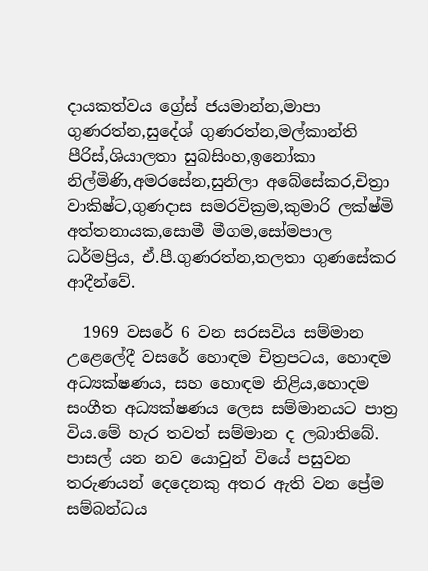දායකත්වය ග්‍රේස් ජයමාන්න,මාපා ගුණරත්න,සුදේශ් ගුණරත්න,මල්කාන්ති පීරිස්,ශියාලතා සුබසිංහ,ඉනෝකා නිල්මිණි,අමරසේන,සුනිලා අබේසේකර,චිත්‍රා වාකිෂ්ට,ගුණදාස සමරවික්‍රම,කුමාරි ලක්ෂ්මි අත්තනායක,සොමී මීගම,සෝමපාල ධර්මප්‍රිය, ඒ.පී.ගුණරත්න,තලතා ගුණසේකර ආදීන්වේ.

  1969 වසරේ 6 වන සරසවිය සම්මාන උළෙලේදී වසරේ හොඳම චිත්‍රපටය, හොඳම අධ්‍යක්ෂණය, සහ හොඳම නිළිය,හොදම සංගීත අධ්‍යක්ෂණය ලෙස සම්මානයට පාත්‍ර විය.මේ හැර තවත් සම්මාන ද ලබාතිබේ. පාසල් යන නව යොවුන් වියේ පසුවන තරුණයන් දෙදෙනකු අතර ඇති වන ප්‍රේම සම්බන්ධය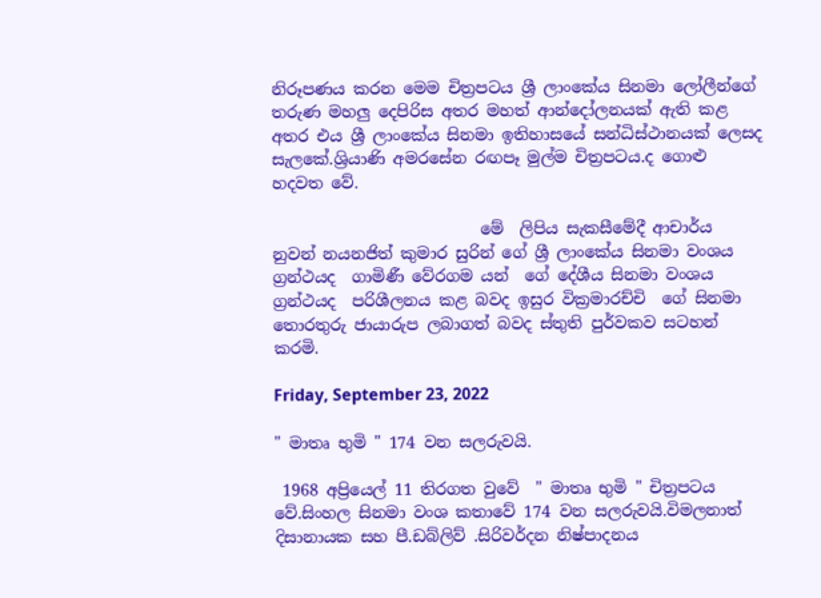නිරූපණය කරන මෙම චිත්‍රපටය ශ්‍රී ලාංකේය සිනමා ලෝලීන්ගේ තරුණ මහලු දෙපිරිස අතර මහත් ආන්දෝලනයක් ඇති කළ අතර එය ශ්‍රී ලාංකේය සිනමා ඉතිහාසයේ සන්ධිස්ථානයක් ලෙසද සැලකේ.ශ්‍රියාණි අමරසේන රඟපෑ මුල්ම චිත්‍රපටය.ද ගොළු හදවත වේ.

                          මේ  ලිපිය සැකසීමේදී ආචාර්ය  නුවන් නයනජිත් කුමාර සුරින් ගේ ශ්‍රී ලාංකේය සිනමා වංශය ග්‍රන්ථයද  ගාමිණී වේරගම යන්  ගේ දේශීය සිනමා වංශය  ග්‍රන්ථයද  පරිශීලනය කළ බවද ඉසුර වික්‍රමාරච්චි  ගේ සිනමා තොරතුරු ජායාරුප ලබාගත් බවද ස්තුති පුර්වකව සටහන් කරමි.

Friday, September 23, 2022

" මාතෘ භුමි " 174 වන සලරුවයි.

 1968 අප්‍රියෙල් 11 තිරගත වුවේ  " මාතෘ භුමි " චිත්‍රපටය වේ.සිංහල සිනමා වංශ කතාවේ 174 වන සලරුවයි.විමලනාත් දිසානායක සහ පී.ඩබ්ලිව් .සිරිවර්දන නිෂ්පාදනය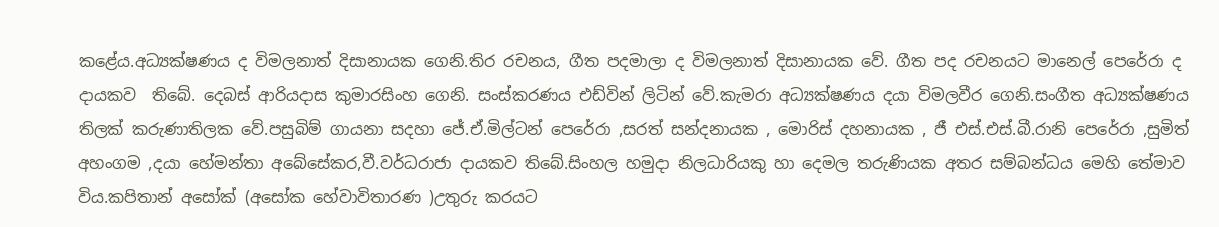කළේය.අධ්‍යක්ෂණය ද විමලනාත් දිසානායක ගෙනි.තිර රචනය, ගීත පදමාලා ද විමලනාත් දිසානායක වේ. ගීත පද රචනයට මානෙල් පෙරේරා ද දායකව  තිබේ. දෙබස් ආරියදාස කුමාරසිංහ ගෙනි. සංස්කරණය එඩ්වින් ලිටින් වේ.කැමරා අධ්‍යක්ෂණය දයා විමලවීර ගෙනි.සංගීත අධ්‍යක්ෂණය තිලක් කරුණාතිලක වේ.පසුබිම් ගායනා සදහා ජේ.ඒ.මිල්ටන් පෙරේරා ,සරත් සන්දනායක , මොරිස් දහනායක , ජී එස්.එස්.බී.රානි පෙරේරා ,සුමිත් අහංගම ,දයා හේමන්තා අබේසේකර,වී.වර්ධරාජා දායකව තිබේ.සිංහල හමුදා නිලධාරියකු හා දෙමල තරුණියක අතර සම්බන්ධය මෙහි තේමාව විය.කපිතාන් අසෝක් (අසෝක හේවාවිතාරණ )උතුරු කරයට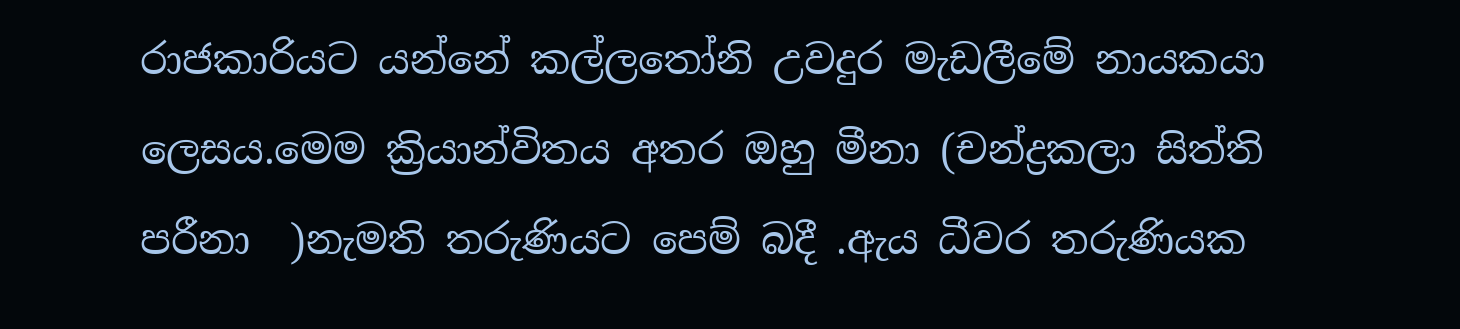රාජකාරියට යන්නේ කල්ලතෝනි උවදුර මැඩලීමේ නායකයා ලෙසය.මෙම ක්‍රියාන්විතය අතර ඔහු මීනා (චන්ද්‍රකලා සිත්ති  පරීනා  )නැමති තරුණියට පෙම් බදී .ඇය ධීවර තරුණියක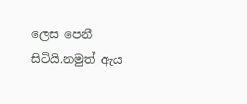ලෙස පෙනී සිටියි.නමුත් ඇය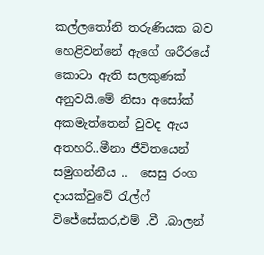කල්ලතෝනි තරුණියක බව හෙළිවන්නේ ඇගේ ශරීරයේ කොටා ඇති සලකුණක් අනුවයි.මේ නිසා අසෝක් අකමැත්තෙන් වුවද ඇය අතහරි..මීනා ජීවිතයෙන් සමුගන්නීය ..  සෙසු රංග දායක්වුවේ රැල්ෆ් විජේසේකර,එම් .වී .බාලන්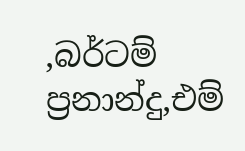,බර්ටම් ප්‍රනාන්දු,එම්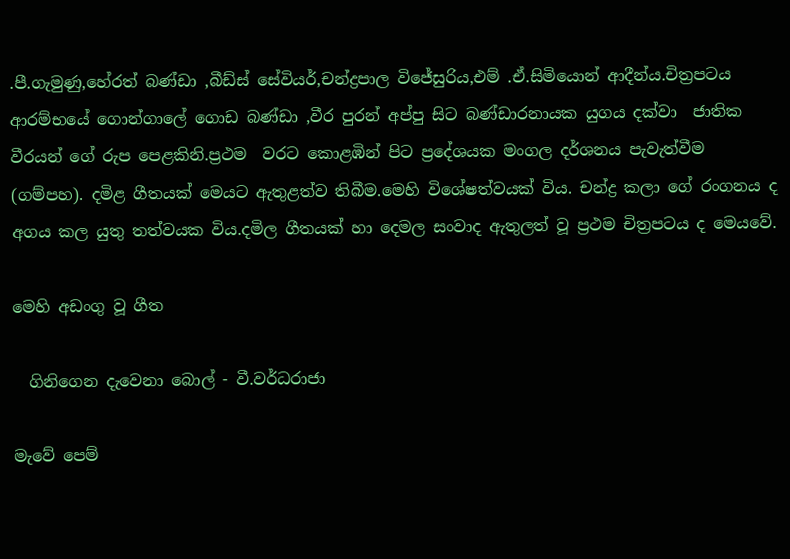.පී.ගැමුණු,හේරත් බණ්ඩා ,බීඩ්ස් සේවියර්,චන්ද්‍රපාල විජේසුරිය,එම් .ඒ.සිමියොන් ආදීන්ය.චිත්‍රපටය ආරම්භයේ ගොන්ගාලේ ගොඩ බණ්ඩා ,වීර පුරන් අප්පු සිට බණ්ඩාරනායක යුගය දක්වා  ජාතික වීරයන් ගේ රුප පෙළකිනි.ප්‍රථම  වරට කොළඹින් පිට ප්‍රදේශයක මංගල දර්ශනය පැවැත්වීම (ගම්පහ). දමිළ ගීතයක් මෙයට ඇතුළත්ව තිබීම.මෙහි විශේෂත්වයක් විය. චන්ද්‍ර කලා ගේ රංගනය ද අගය කල යුතු තත්වයක විය.දමිල ගීතයක් හා දෙමල සංවාද ඇතුලත් වූ ප්‍රථම චිත්‍රපටය ද මෙයවේ.

මෙහි අඩංගු වූ ගීත

  ගිනිගෙන දැවෙනා බොල් - වී.වර්ධරාජා

මැවේ පෙම්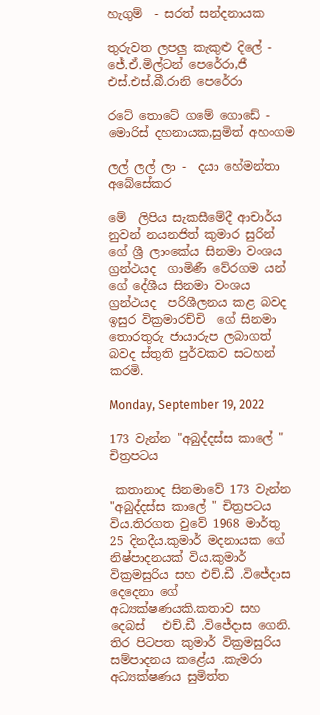හැගුම්  - සරත් සන්දනායක

තුරුවත ලපලු කැකුළු දිලේ - ජේ.ඒ.මිල්ටන් පෙරේරා,ජී එස්.එස්.බී.රානි පෙරේරා

රටේ තොටේ ගමේ ගොඩේ - මොරිස් දහනායක,සුමිත් අහංගම

ලල් ලල් ලා -  දයා හේමන්තා අබේසේකර

මේ  ලිපිය සැකසීමේදී ආචාර්ය  නුවන් නයනජිත් කුමාර සුරින් ගේ ශ්‍රී ලාංකේය සිනමා වංශය ග්‍රන්ථයද  ගාමිණී වේරගම යන්  ගේ දේශීය සිනමා වංශය  ග්‍රන්ථයද  පරිශීලනය කළ බවද ඉසුර වික්‍රමාරච්චි  ගේ සිනමා තොරතුරු ජායාරුප ලබාගත් බවද ස්තුති පුර්වකව සටහන් කරමි.

Monday, September 19, 2022

173 වැන්න "අබුද්දස්ස කාලේ " චිත්‍රපටය

 කතානාද සිනමාවේ 173 වැන්න "අබුද්දස්ස කාලේ " චිත්‍රපටය විය.තිරගත වුවේ 1968 මාර්තු 25 දිනදීය.කුමාර් මදනායක ගේ නිෂ්පාදනයක් විය.කුමාර් වික්‍රමසුරිය සහ එච්.ඩී .විජේදාස දෙදෙනා ගේ අධ්‍යක්ෂණයකි.කතාව සහ දෙබස්   එච්.ඩී .විජේදාස ගෙනි. තිර පිටපත කුමාර් වික්‍රමසුරිය සම්පාදනය කළේය .කැමරා අධ්‍යක්ෂණය සුමිත්ත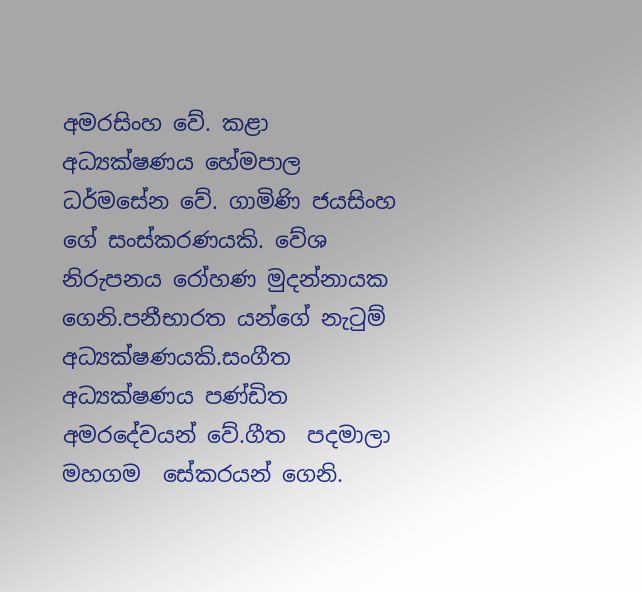අමරසිංහ වේ. කළා අධ්‍යක්ෂණය හේමපාල ධර්මසේන වේ. ගාමිණි ජයසිංහ ගේ සංස්කරණයකි. වේශ නිරුපනය රෝහණ මුදන්නායක ගෙනි.පනීභාරත යන්ගේ නැටුම් අධ්‍යක්ෂණයකි.සංගීත අධ්‍යක්ෂණය පණ්ඩිත අමරදේවයන් වේ.ගීත  පදමාලා මහගම  සේකරයන් ගෙනි.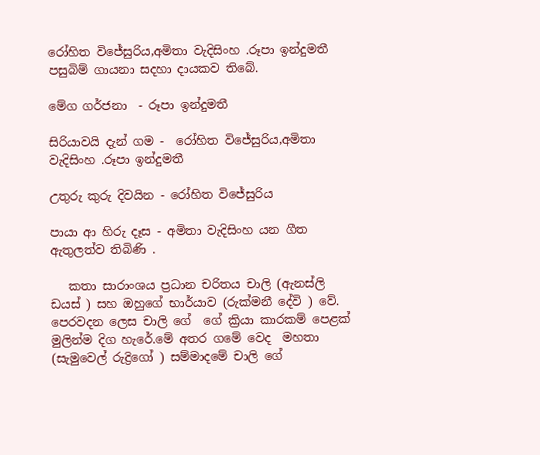රෝහිත විජේසුරිය,අමිතා වැදිසිංහ .රූපා ඉන්දුමතී පසුබිම් ගායනා සදහා දායකව තිබේ.

මේග ගර්ජනා  - රූපා ඉන්දුමතී

සිරියාවයි දැන් ගම -  රෝහිත විජේසුරිය,අමිතා වැදිසිංහ .රූපා ඉන්දුමතී

උතුරු කුරු දිවයින - රෝහිත විජේසුරිය

පායා ආ හිරු දෑස - අමිතා වැදිසිංහ යන ගීත ඇතුලත්ව තිබිණි .

   කතා සාරාංශය ප්‍රධාන චරිතය චාලි (ඇනස්ලි ඩයස් ) සහ ඔහුගේ භාර්යාව (රුක්මනී දේවි ) වේ. පෙරවදන ලෙස චාලි ගේ  ගේ ක්‍රියා කාරකම් පෙළක් මුලින්ම දිග හැරේ.මේ අතර ගමේ වෙද  මහතා (සැමුවෙල් රුද්‍රිගෝ ) සම්මාදමේ චාලි ගේ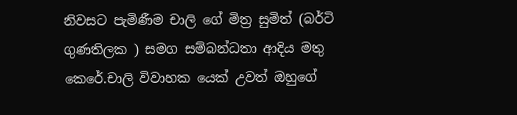නිවසට පැමිණීම චාලි ගේ මිත්‍ර සුමිත් (බර්ටි ගුණතිලක ) සමග සම්බන්ධතා ආදිය මතු කෙරේ.චාලි විවාහක යෙක් උවත් ඔහුගේ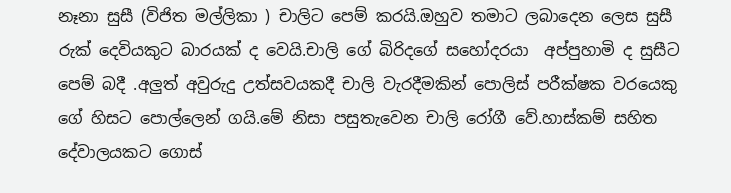නෑනා සුසී (විජිත මල්ලිකා ) චාලිට පෙම් කරයි.ඔහුව තමාට ලබාදෙන ලෙස සුසී   රුක් දෙවියකුට බාරයක් ද වෙයි.චාලි ගේ බිරිදගේ සහෝදරයා  අප්පුහාමි ද සුසීට පෙම් බදී .අලුත් අවුරුදු උත්සවයකදී චාලි වැරදීමකින් පොලිස් පරීක්ෂක වරයෙකු ගේ හිසට පොල්ලෙන් ගයි.මේ නිසා පසුතැවෙන චාලි රෝගී වේ.හාස්කම් සහිත දේවාලයකට ගොස්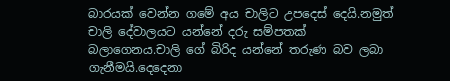බාරයක් වෙන්න ගමේ අය චාලිට උපදෙස් දෙයි.නමුත් චාලි දේවාලයට යන්නේ දරු සම්පතක් බලාගෙනය.චාලි ගේ බිරිද යන්නේ තරුණ බව ලබා ගැනීමයි.දෙදෙනා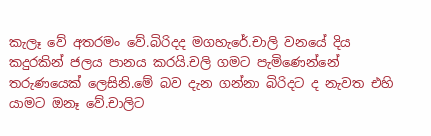කැලෑ වේ අතරමං වේ.බිරිදද මගහැරේ.චාලි වනයේ දිය කදුරකින් ජලය පානය කරයි.චලි ගමට පැමිණෙන්නේ තරුණයෙක් ලෙසිනි.මේ බව දැන ගන්නා බිරිදට ද නැවත එහි යාමට ඔනෑ වේ.චාලිට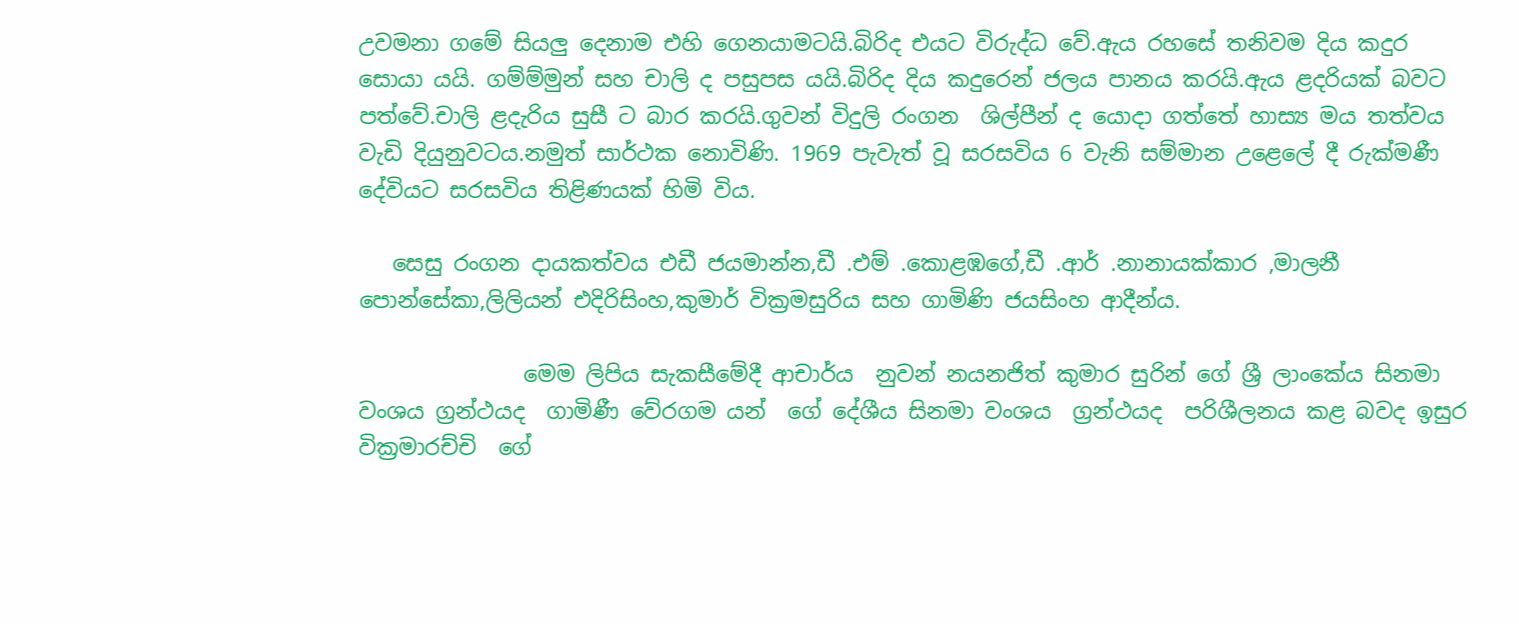උවමනා ගමේ සියලු දෙනාම එහි ගෙනයාමටයි.බිරිද එයට විරුද්ධ වේ.ඇය රහසේ තනිවම දිය කදුර සොයා යයි. ගම්ම්මුන් සහ චාලි ද පසුපස යයි.බිරිද දිය කදුරෙන් ජලය පානය කරයි.ඇය ළදරියක් බවට පත්වේ.චාලි ළදැරිය සුසී ට බාර කරයි.ගුවන් විදුලි රංගන  ශිල්පීන් ද යොදා ගත්තේ හාස්‍ය මය තත්වය වැඩි දියුනුවටය.නමුත් සාර්ථක නොවිණි. 1969 පැවැත් වූ සරසවිය 6 වැනි සම්මාන උළෙලේ දී රුක්මණී දේවියට සරසවිය තිළිණයක් හිමි විය.

   සෙසු රංගන දායකත්වය එඩී ජයමාන්න,ඩී .එම් .කොළඹගේ,ඩී .ආර් .නානායක්කාර ,මාලනී පොන්සේකා,ලිලියන් එදිරිසිංහ,කුමාර් වික්‍රමසුරිය සහ ගාමිණි ජයසිංහ ආදීන්ය.

               මෙම ලිපිය සැකසීමේදී ආචාර්ය  නුවන් නයනජිත් කුමාර සුරින් ගේ ශ්‍රී ලාංකේය සිනමා වංශය ග්‍රන්ථයද  ගාමිණී වේරගම යන්  ගේ දේශීය සිනමා වංශය  ග්‍රන්ථයද  පරිශීලනය කළ බවද ඉසුර වික්‍රමාරච්චි  ගේ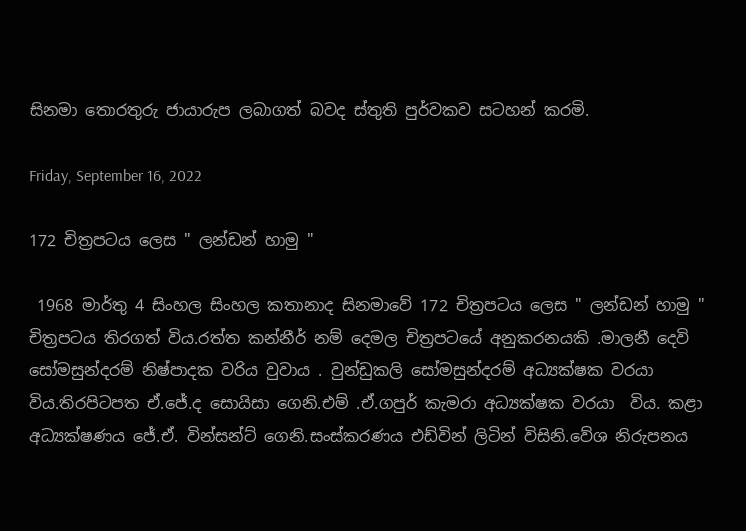සිනමා තොරතුරු ජායාරුප ලබාගත් බවද ස්තුති පුර්වකව සටහන් කරමි.

Friday, September 16, 2022

172 චිත්‍රපටය ලෙස " ලන්ඩන් හාමු "

 1968 මාර්තු 4 සිංහල සිංහල කතානාද සිනමාවේ 172 චිත්‍රපටය ලෙස " ලන්ඩන් හාමු " චිත්‍රපටය තිරගත් විය.රත්ත කන්නීර් නම් දෙමල චිත්‍රපටයේ අනුකරනයකි .මාලනී දෙවි සෝමසුන්දරම් නිෂ්පාදක වරිය වුවාය . වුන්ඩුකලි සෝමසුන්දරම් අධ්‍යක්ෂක වරයා විය.තිරපිටපත ඒ.ජේ.ද සොයිසා ගෙනි.එම් .ඒ.ගපුර් කැමරා අධ්‍යක්ෂක වරයා  විය. කළා අධ්‍යක්ෂණය ජේ.ඒ. වින්සන්ට් ගෙනි.සංස්කරණය එඩ්වින් ලිටින් විසිනි.වේශ නිරුපනය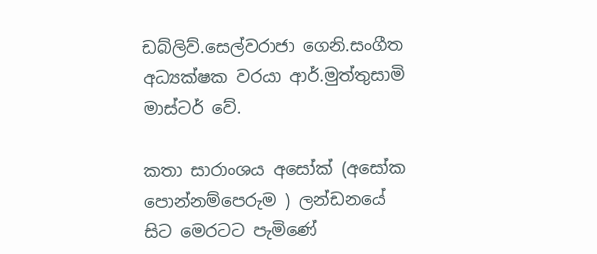ඩබ්ලිව්.සෙල්වරාජා ගෙනි.සංගීත අධ්‍යක්ෂක වරයා ආර්.මුත්තුසාමි මාස්ටර් වේ.

කතා සාරාංශය අසෝක් (අසෝක පොන්නම්පෙරුම ) ලන්ඩනයේ සිට මෙරටට පැමිණේ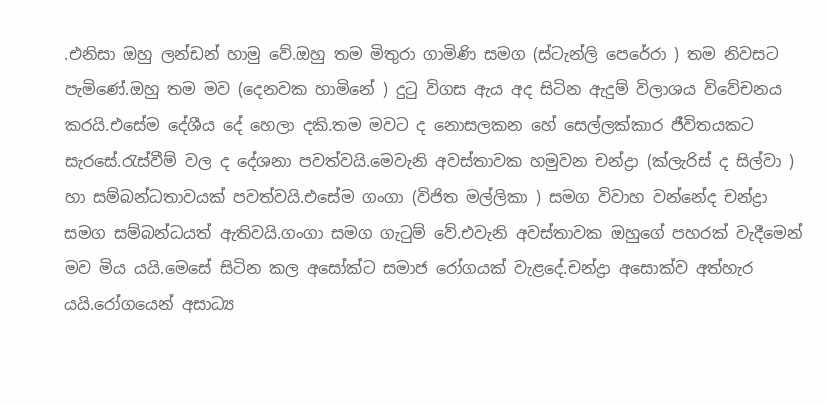.එනිසා ඔහු ලන්ඩන් හාමු වේ.ඔහු තම මිතුරා ගාමිණි සමග (ස්ටැන්ලි පෙරේරා ) තම නිවසට පැමිණේ.ඔහු තම මව (දෙනවක හාමිනේ ) දුටු විගස ඇය අද සිටින ඇදුම් විලාශය විවේචනය කරයි.එසේම දේශීය දේ හෙලා දකි.තම මවට ද නොසලකන හේ සෙල්ලක්කාර ජීවිතයකට සැරසේ.රැස්වීම් වල ද දේශනා පවත්වයි.මෙවැනි අවස්තාවක හමුවන චන්ද්‍රා (ක්ලැරිස් ද සිල්වා ) හා සම්බන්ධතාවයක් පවත්වයි.එසේම ගංගා (විජිත මල්ලිකා ) සමග විවාහ වන්නේද චන්ද්‍රා සමග සම්බන්ධයත් ඇතිවයි.ගංගා සමග ගැටුම් වේ.එවැනි අවස්තාවක ඔහුගේ පහරක් වැදීමෙන් මව මිය යයි.මෙසේ සිටින කල අසෝක්ට සමාජ රෝගයක් වැළදේ.චන්ද්‍රා අසොක්ව අත්හැර යයි.රෝගයෙන් අසාධ්‍ය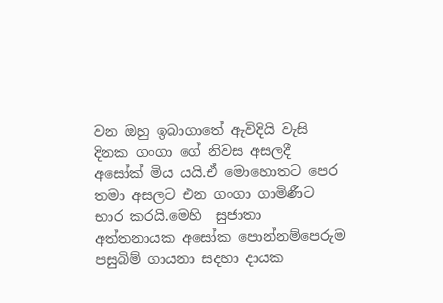වන ඔහු ඉබාගාතේ ඇවිදියි වැසි දිනක ගංගා ගේ නිවස අසලදී අසෝක් මිය යයි.ඒ මොහොතට පෙර තමා අසලට එන ගංගා ගාමිණීට භාර කරයි.මෙහි  සුජාතා අත්තනායක අසෝක පොන්නම්පෙරුම පසුබිම් ගායනා සදහා දායක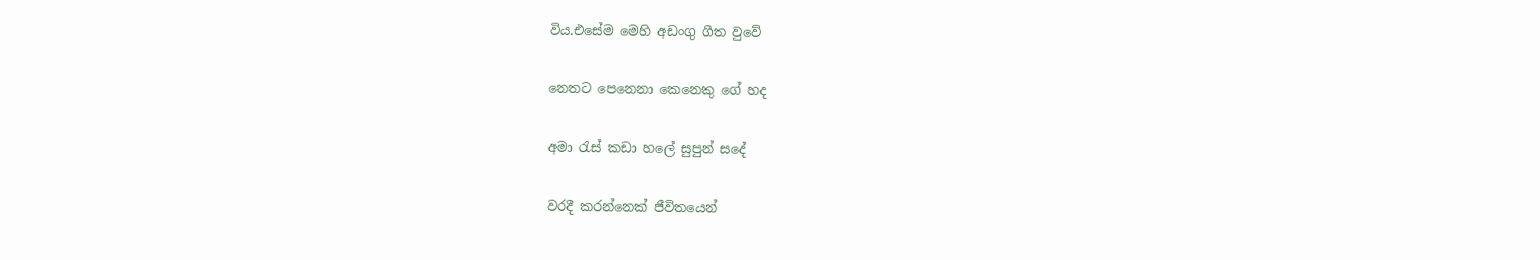විය.එසේම මෙහි අඩංගු ගීත වුවේ

නෙතට පෙනෙනා කෙනෙකු ගේ හද

අමා රැස් කඩා හලේ සුපුන් සදේ

වරදී කරන්නෙක් ජීවිතයෙන්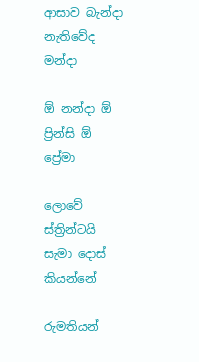ආසාව බැන්දා නැතිවේද මන්දා

ඕ නන්දා ඕ ප්‍රින්සි ඕ  ප්‍රේමා

ලොවේ ස්ත්‍රින්ටයි සැමා දොස් කියන්නේ

රුමතියන්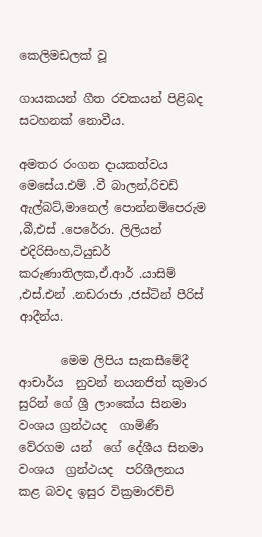කෙලිමඩලක් වූ

ගායකයන් ගීත රචකයන් පිළිබද සටහනක් නොවීය.

අමතර රංගන දායකත්වය මෙසේය.එම් .වී බාලන්,රිචඩ් ඇල්බට්,මානෙල් පොන්නම්පෙරුම ,බී,එස් .පෙරේරා. ලිලියන් එදිරිසිංහ,ටියුඩර් කරුණාතිලක,ඒ.ආර් .යාසිම් ,එස්.එන් .නඩරාජා ,ජස්ටින් පීරිස්  ආදීන්ය.

       මෙම ලිපිය සැකසීමේදී ආචාර්ය  නුවන් නයනජිත් කුමාර සුරින් ගේ ශ්‍රී ලාංකේය සිනමා වංශය ග්‍රන්ථයද  ගාමිණී වේරගම යන්  ගේ දේශීය සිනමා වංශය  ග්‍රන්ථයද  පරිශීලනය කළ බවද ඉසුර වික්‍රමාරච්චි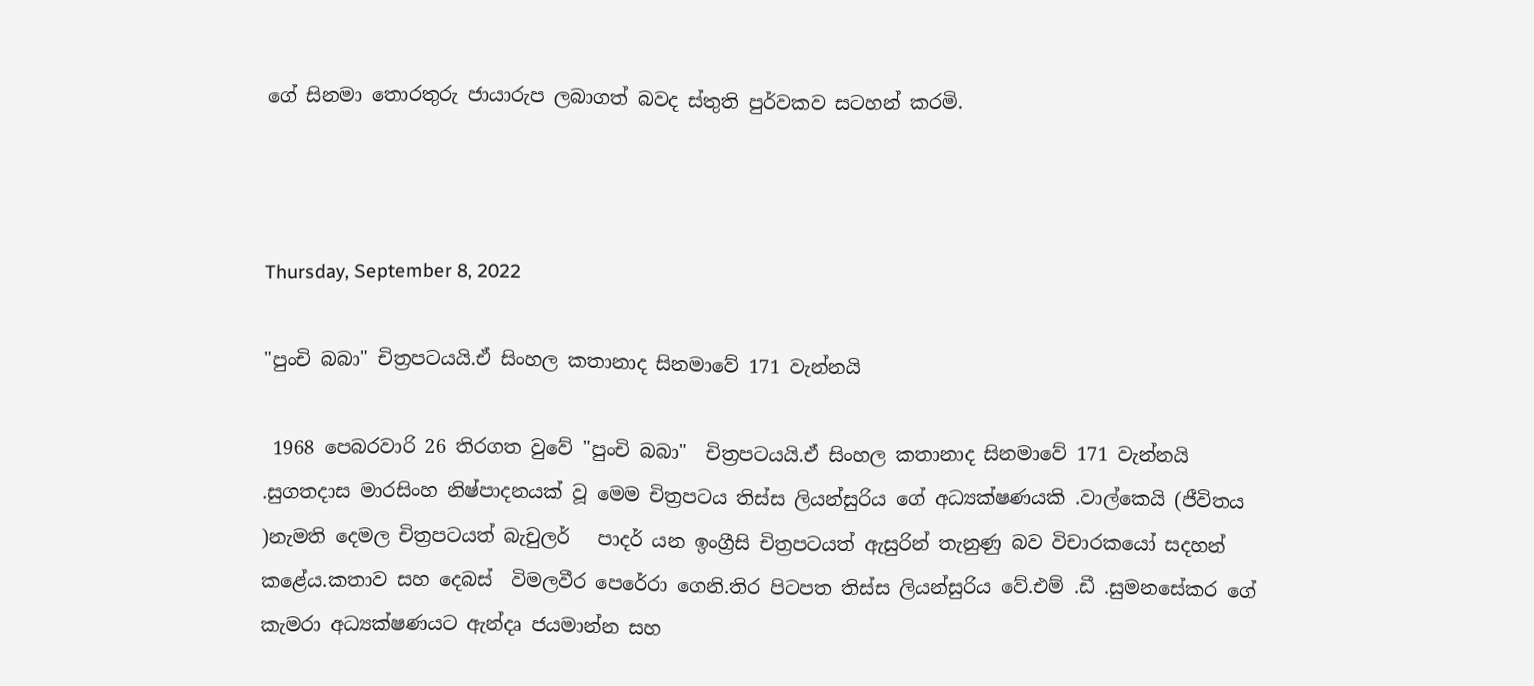ගේ සිනමා තොරතුරු ජායාරුප ලබාගත් බවද ස්තුති පුර්වකව සටහන් කරමි.



Thursday, September 8, 2022

"පුංචි බබා" චිත්‍රපටයයි.ඒ සිංහල කතානාද සිනමාවේ 171 වැන්නයි

 1968 පෙබරවාරි 26 තිරගත වුවේ "පුංචි බබා"  චිත්‍රපටයයි.ඒ සිංහල කතානාද සිනමාවේ 171 වැන්නයි .සුගතදාස මාරසිංහ නිෂ්පාදනයක් වූ මෙම චිත්‍රපටය තිස්ස ලියන්සුරිය ගේ අධ්‍යක්ෂණයකි .වාල්කෙයි (ජීවිතය )නැමති දෙමල චිත්‍රපටයත් බැචුලර්   පාදර් යන ඉංග්‍රීසි චිත්‍රපටයත් ඇසුරින් තැනුණු බව විචාරකයෝ සදහන් කළේය.කතාව සහ දෙබස්  විමලවීර පෙරේරා ගෙනි.තිර පිටපත තිස්ස ලියන්සුරිය වේ.එම් .ඩී .සුමනසේකර ගේ කැමරා අධ්‍යක්ෂණයට ඇන්දෘ ජයමාන්න සහ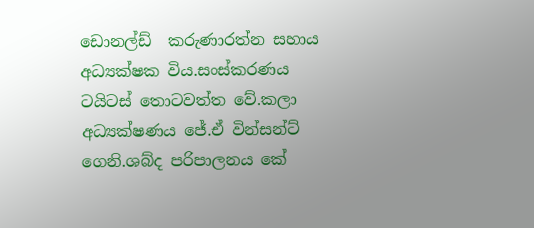ඩොනල්ඩ්  කරුණාරත්න සහාය අධ්‍යක්ෂක විය.සංස්කරණය ටයිටස් තොටවත්ත වේ.කලා අධ්‍යක්ෂණය ජේ.ඒ වින්සන්ට් ගෙනි.ශබ්ද පරිපාලනය කේ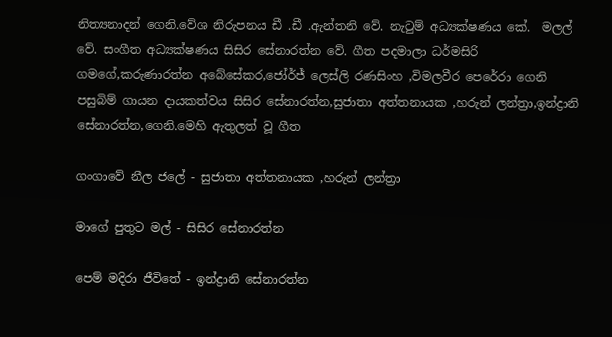නිත්‍යනාදන් ගෙනි.වේශ නිරුපනය ඩී .ඩී .ඇන්තනි වේ. නැටුම් අධ්‍යක්ෂණය කේ.  මලල් වේ. සංගීත අධ්‍යක්ෂණය සිසිර සේනාරත්න වේ. ගීත පදමාලා ධර්මසිරි ගමගේ,කරුණාරත්න අබේසේකර,ජෝර්ජ් ලෙස්ලි රණසිංහ ,විමලවීර පෙරේරා ගෙනි පසුබිම් ගායන දායකත්වය සිසිර සේනාරත්න,සුජාතා අත්තනායක ,හරුන් ලන්ත්‍රා,ඉන්ද්‍රානි සේනාරත්න,ගෙනි.මෙහි ඇතුලත් වූ ගීත

ගංගාවේ නීල ජලේ - සුජාතා අත්තනායක ,හරුන් ලන්ත්‍රා

මාගේ පුතුට මල් - සිසිර සේනාරත්න

පෙම් මදිරා ජීවිතේ - ඉන්ද්‍රානි සේනාරත්න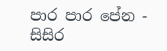පාර පාර පේන -  සිසිර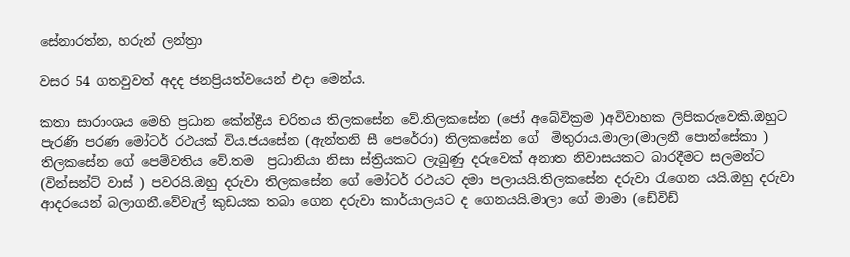සේනාරත්න, හරුන් ලන්ත්‍රා

වසර 54 ගතවුවත් අදද ජනප්‍රියත්වයෙන් එදා මෙන්ය.

කතා සාරාංශය මෙහි ප්‍රධාන කේන්ද්‍රීය චරිතය තිලකසේන වේ.තිලකසේන (ජෝ අබේවික්‍රම )අවිවාහක ලිපිකරුවෙකි.ඔහුට පැරණි පරණ මෝටර් රථයක් විය.ජයසේන (ඇන්තනි සී පෙරේරා) තිලකසේන ගේ  මිතුරාය.මාලා(මාලනී පොන්සේකා ) තිලකසේන ගේ පෙම්වතිය වේ.තම  ප්‍රධානියා නිසා ස්ත්‍රියකට ලැබුණු දරුවෙක් අනාත නිවාසයකට බාරදීමට සලමන්ට (වින්සන්ට් වාස් ) පවරයි.ඔහු දරුවා තිලකසේන ගේ මෝටර් රථයට දමා පලායයි.තිලකසේන දරුවා රැගෙන යයි.ඔහු දරුවා ආදරයෙන් බලාගනී.වේවැල් කුඩයක තබා ගෙන දරුවා කාර්යාලයට ද ගෙනයයි.මාලා ගේ මාමා (ඩේවිඩ්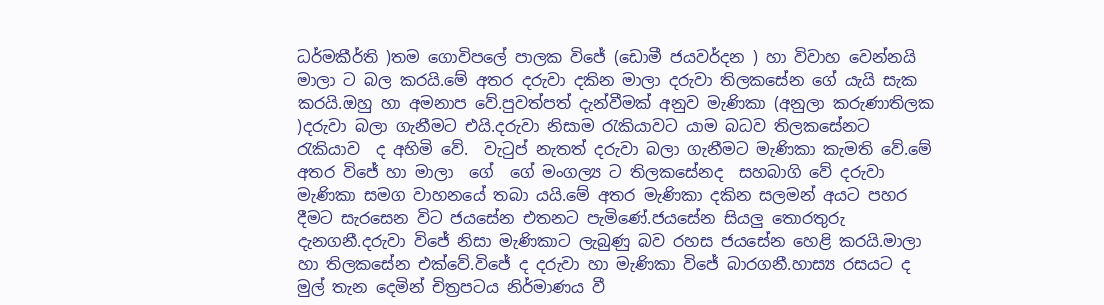ධර්මකීර්ති )තම ගොවිපලේ පාලක විජේ (ඩොමී ජයවර්දන ) හා විවාහ වෙන්නයි මාලා ට බල කරයි.මේ අතර දරුවා දකින මාලා දරුවා තිලකසේන ගේ යැයි සැක කරයි.ඔහු හා අමනාප වේ.පුවත්පත් දැන්වීමක් අනුව මැණිකා (අනුලා කරුණාතිලක )දරුවා බලා ගැනීමට එයි.දරුවා නිසාම රැකියාවට යාම බධව තිලකසේනට  රැකියාව  ද අහිමි වේ.  වැටුප් නැතත් දරුවා බලා ගැනීමට මැණිකා කැමති වේ.මේ අතර විජේ හා මාලා  ගේ  ගේ මංගල්‍ය ට තිලකසේනද  සහබාගි වේ දරුවා මැණිකා සමග වාහනයේ තබා යයි.මේ අතර මැණිකා දකින සලමන් අයට පහර දීමට සැරසෙන විට ජයසේන එතනට පැමිණේ.ජයසේන සියලු තොරතුරු දැනගනී.දරුවා විජේ නිසා මැණිකාට ලැබුණු බව රහස ජයසේන හෙළි කරයි.මාලා හා තිලකසේන එක්වේ.විජේ ද දරුවා හා මැණිකා විජේ බාරගනී.හාස්‍ය රසයට ද මුල් තැන දෙමින් චිත්‍රපටය නිර්මාණය වී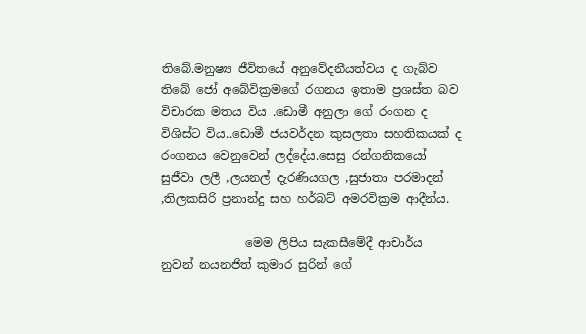තිබේ.මනුෂ්‍ය ජීවිතයේ අනුවේදනීයත්වය ද ගැබ්ව තිබේ ජෝ අබේවික්‍රමගේ රගනය ඉතාම ප්‍රශස්ත බව විචාරක මතය විය .ඩොමී අනුලා ගේ රංගන ද විශිස්ට විය..ඩොමී ජයවර්දන කුසලතා සහතිකයක් ද රංගනය වෙනුවෙන් ලද්දේය.සෙසු රන්ගනිකයෝ සුජීවා ලලී ,ලයනල් දැරණියගල ,සුජාතා පරමාදන් ,තිලකසිරි ප්‍රනාන්දු සහ හර්බට් අමරවික්‍රම ආදීන්ය.

              මෙම ලිපිය සැකසීමේදී ආචාර්ය  නුවන් නයනජිත් කුමාර සුරින් ගේ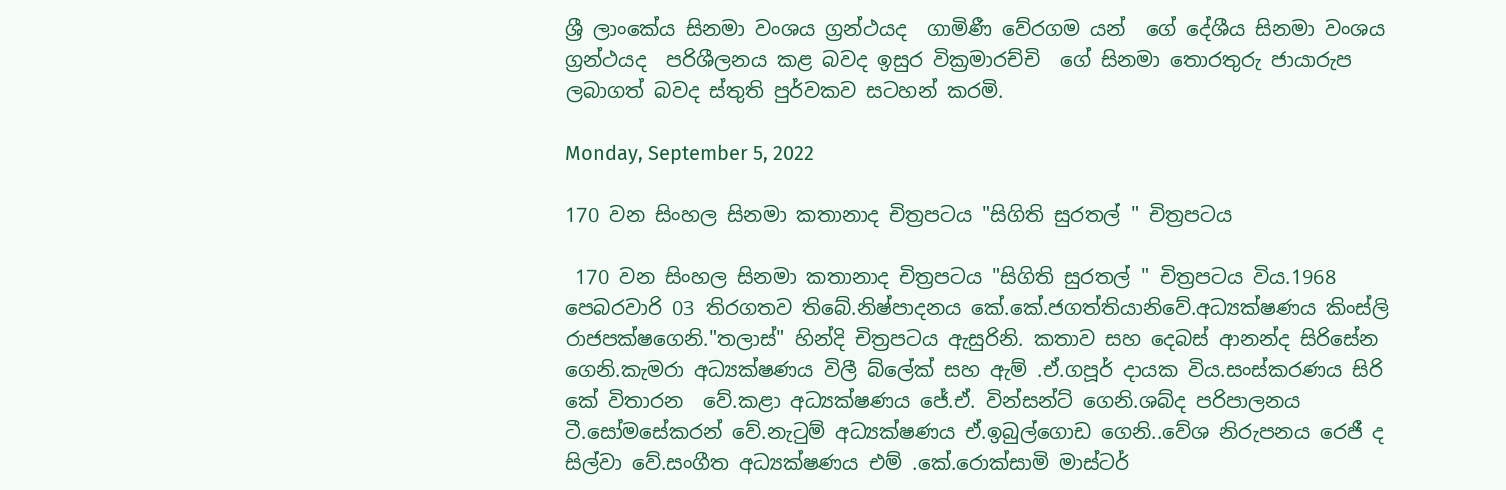ශ්‍රී ලාංකේය සිනමා වංශය ග්‍රන්ථයද  ගාමිණී වේරගම යන්  ගේ දේශීය සිනමා වංශය  ග්‍රන්ථයද  පරිශීලනය කළ බවද ඉසුර වික්‍රමාරච්චි  ගේ සිනමා තොරතුරු ජායාරුප ලබාගත් බවද ස්තුති පුර්වකව සටහන් කරමි.

Monday, September 5, 2022

170 වන සිංහල සිනමා කතානාද චිත්‍රපටය "සිගිති සුරතල් " චිත්‍රපටය

 170 වන සිංහල සිනමා කතානාද චිත්‍රපටය "සිගිති සුරතල් " චිත්‍රපටය විය.1968 පෙබරවාරි 03 තිරගතව තිබේ.නිෂ්පාදනය කේ.කේ.ජගත්තියානිවේ.අධ්‍යක්ෂණය කිංස්ලි රාජපක්ෂගෙනි."තලාස්" හින්දි චිත්‍රපටය ඇසුරිනි. කතාව සහ දෙබස් ආනන්ද සිරිසේන ගෙනි.කැමරා අධ්‍යක්ෂණය විලී බ්ලේක් සහ ඇම් .ඒ.ගපූර් දායක විය.සංස්කරණය සිරි කේ විතාරන  වේ.කළා අධ්‍යක්ෂණය ජේ.ඒ. වින්සන්ට් ගෙනි.ශබ්ද පරිපාලනය ටී.සෝමසේකරන් වේ.නැටුම් අධ්‍යක්ෂණය ඒ.ඉබුල්ගොඩ ගෙනි..වේශ නිරුපනය රෙජී ද සිල්වා වේ.සංගීත අධ්‍යක්ෂණය එම් .කේ.රොක්සාමි මාස්ටර්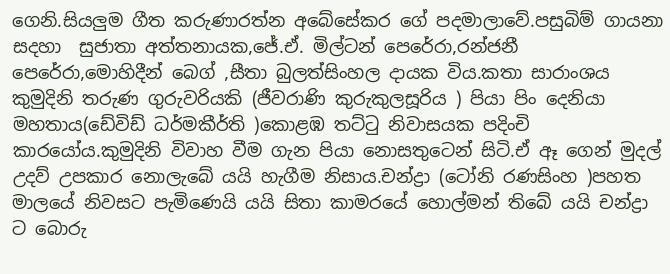ගෙනි.සියලුම ගීත කරුණාරත්න අබේසේකර ගේ පදමාලාවේ.පසුබිම් ගායනා සදහා  සුජාතා අත්තනායක,ජේ.ඒ. මිල්ටන් පෙරේරා,රන්ජනී පෙරේරා,මොහිදීන් බෙග් ,සීතා බුලත්සිංහල දායක විය.කතා සාරාංශය කුමුදිනි තරුණ ගුරුවරියකි (ජීවරාණි කුරුකුලසූරිය ) පියා පිං දෙනියා මහතාය(ඩේවිඩ් ධර්මකීර්ති )කොළඹ තට්ටු නිවාසයක පදිංචි කාරයෝය.කුමුදිනි විවාහ වීම ගැන පියා නොසතුටෙන් සිටි.ඒ ඈ ගෙන් මුදල් උදව් උපකාර නොලැබේ යයි හැගීම නිසාය.චන්ද්‍රා (ටෝනි රණසිංහ )පහත මාලයේ නිවසට පැමිණෙයි යයි සිතා කාමරයේ හොල්මන් තිබේ යයි චන්ද්‍රා ට බොරු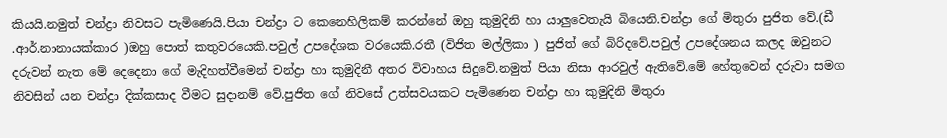කියයි.නමුත් චන්ද්‍රා නිවසට පැමිණෙයි.පියා චන්ද්‍රා ට කෙනෙහිලිකම් කරන්නේ ඔහු කුමුදිනි හා යාලුවෙතැයි බියෙනි.චන්ද්‍රා ගේ මිතුරා පුජිත වේ.(ඩී .ආර්.නානායක්කාර )ඔහු පොත් කතුවරයෙකි.පවුල් උපදේශක වරයෙකි.රතී (විජිත මල්ලිකා ) පුජිත් ගේ බිරිදවේ.පවුල් උපදේශනය කලද ඔවුනට දරුවන් නැත මේ දෙදෙනා ගේ මැදිහත්වීමෙන් චන්ද්‍රා හා කුමුදිනී අතර විවාහය සිදුවේ.නමුත් පියා නිසා ආරවුල් ඇතිවේ.මේ හේතුවෙන් දරුවා සමග නිවසින් යන චන්ද්‍රා දික්කසාද වීමට සුදානම් වේ.පුජිත ගේ නිවසේ උත්සවයකට පැමිණෙන චන්ද්‍රා හා කුමුදිනි මිතුරා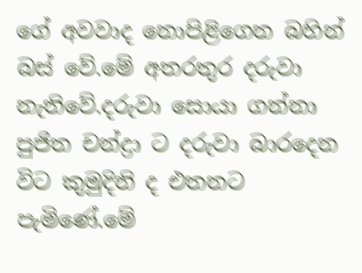ගේ අවවාද නොපිළිගෙන බහින් බස් වේ.මේ අතරතුර දරුවා නැතිවේ.දරුවා සොයා ගන්නා පුජිත චන්ද්‍රා ට දරුවා බාරදෙන විට කුමුදිනි ද එතනට පැමිණේ.මේ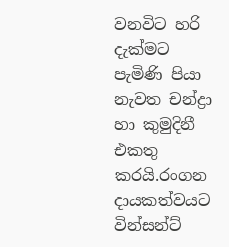වනවිට හරි දැක්මට පැමිණි පියා නැවත චන්ද්‍රා හා කුමුදිනී එකතු කරයි.රංගන දායකත්වයට වින්සන්ට්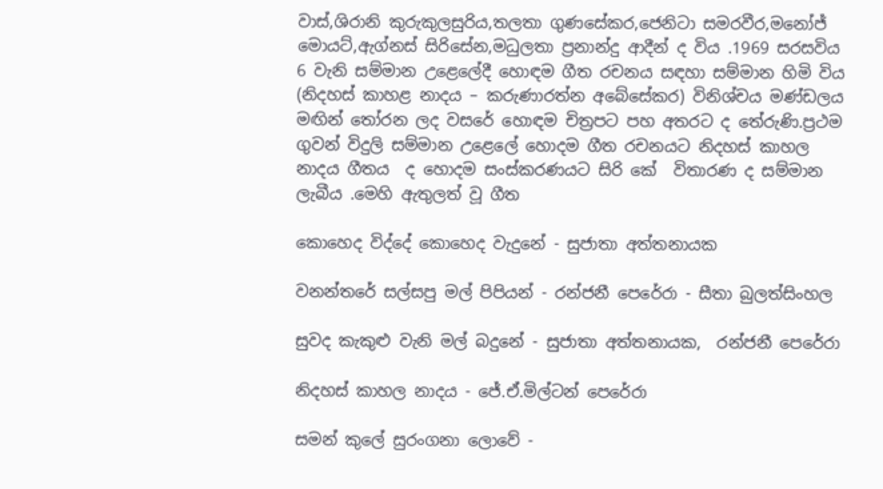වාස්,ශිරානි කුරුකුලසුරිය,තලතා ගුණසේකර,ජෙනිටා සමරවීර,මනෝජ් මොයට්,ඇග්නස් සිරිසේන,මධුලතා ප්‍රනාන්දු ආදීන් ද විය .1969 සරසවිය 6 වැනි සම්මාන උළෙලේදී හොඳම ගීත රචනය සඳහා සම්මාන හිමි විය (නිදහස් කාහළ නාදය – කරුණාරත්න අබේසේකර) විනිශ්චය මණ්ඩලය මඟින් තෝරන ලද වසරේ හොඳම චිත්‍රපට පහ අතරට ද තේරුණි.ප්‍රථම ගුවන් විදුලි සම්මාන උළෙලේ හොදම ගීත රචනයට නිදහස් කාහල නාදය ගීතය  ද හොදම සංස්කරණයට සිරි කේ  විතාරණ ද සම්මාන ලැබීය .මෙහි ඇතුලත් වූ ගීත

කොහෙද විද්දේ කොහෙද වැදුනේ - සුජාතා අත්තනායක

වනන්තරේ සල්සපු මල් පිපියන් - රන්ජනී පෙරේරා - සීතා බුලත්සිංහල

සුවද කැකුළු වැනි මල් බදුනේ - සුජාතා අත්තනායක,  රන්ජනී පෙරේරා

නිදහස් කාහල නාදය - ජේ.ඒ.මිල්ටන් පෙරේරා

සමන් කුලේ සුරංගනා ලොවේ -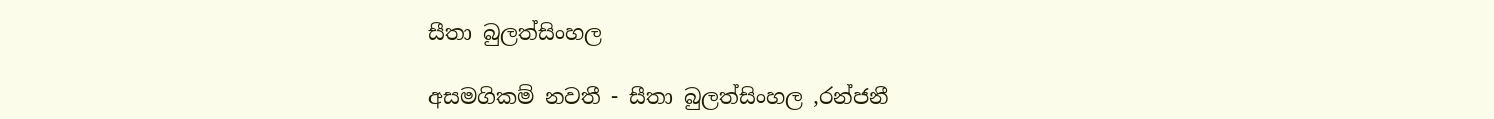සීතා බුලත්සිංහල

අසමගිකම් නවතී - සීතා බුලත්සිංහල ,රන්ජනී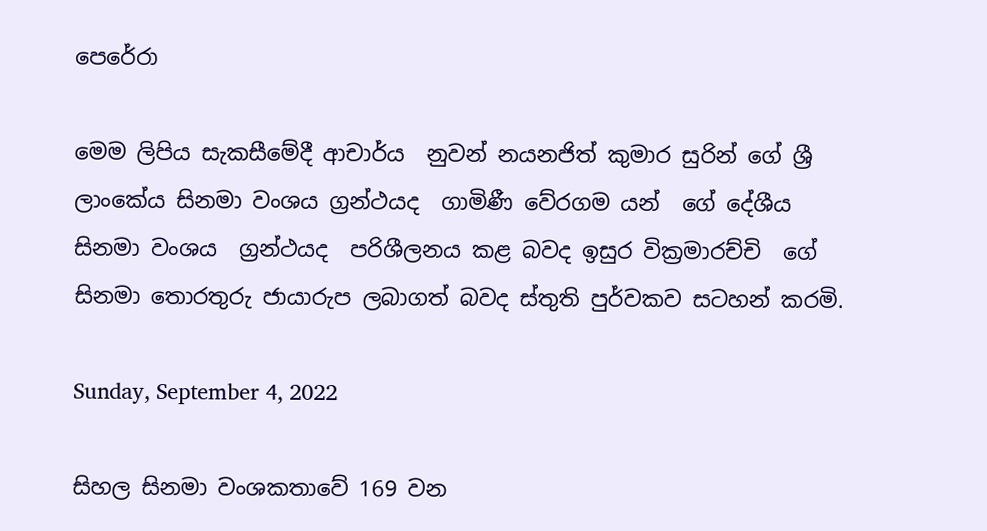පෙරේරා

මෙම ලිපිය සැකසීමේදී ආචාර්ය  නුවන් නයනජිත් කුමාර සුරින් ගේ ශ්‍රී ලාංකේය සිනමා වංශය ග්‍රන්ථයද  ගාමිණී වේරගම යන්  ගේ දේශීය සිනමා වංශය  ග්‍රන්ථයද  පරිශීලනය කළ බවද ඉසුර වික්‍රමාරච්චි  ගේ සිනමා තොරතුරු ජායාරුප ලබාගත් බවද ස්තුති පුර්වකව සටහන් කරමි.

Sunday, September 4, 2022

සිහල සිනමා වංශකතාවේ 169 වන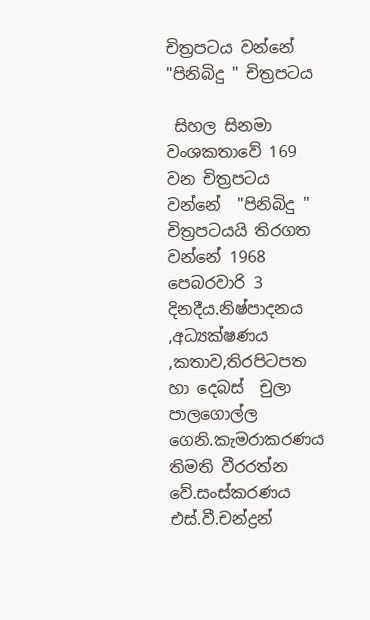චිත්‍රපටය වන්නේ "පිනිබිදු " චිත්‍රපටය

 සිහල සිනමා වංශකතාවේ 169 වන චිත්‍රපටය වන්නේ  "පිනිබිදු " චිත්‍රපටයයි තිරගත වන්නේ 1968 පෙබරවාරි 3 දිනදීය.නිෂ්පාදනය ,අධ්‍යක්ෂණය ,කතාව,තිරපිටපත හා දෙබස්  චුලා පාලගොල්ල ගෙනි.කැමරාකරණය තිමති වීරරත්න වේ.සංස්කරණය එස්.වී.චන්ද්‍රන්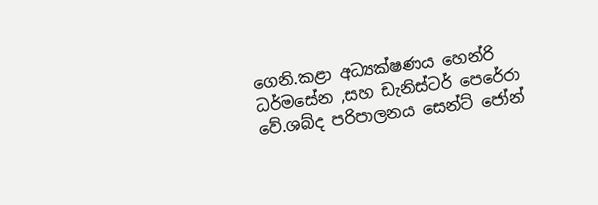ගෙනි.කළා අධ්‍යක්ෂණය හෙන්රි ධර්මසේන ,සහ ඩැනිස්ටර් පෙරේරා වේ.ශබ්ද පරිපාලනය සෙන්ට් ජෝන්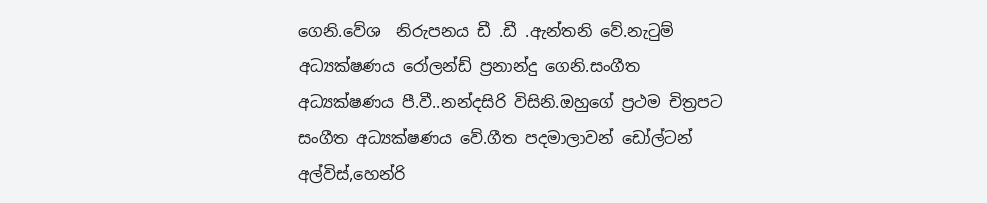ගෙනි.වේශ  නිරුපනය ඩී .ඩී .ඇන්තනි වේ.නැටුම් අධ්‍යක්ෂණය රෝලන්ඩ් ප්‍රනාන්දු ගෙනි.සංගීත අධ්‍යක්ෂණය පී.වී..නන්දසිරි විසිනි.ඔහුගේ ප්‍රථම චිත්‍රපට සංගීත අධ්‍යක්ෂණය වේ.ගීත පදමාලාවන් ඩෝල්ටන් අල්විස්,හෙන්රි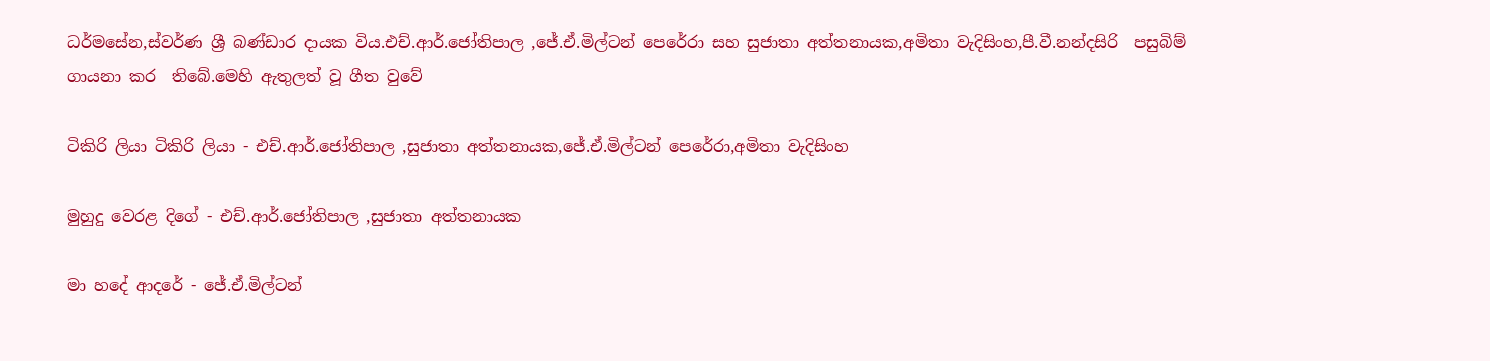ධර්මසේන,ස්වර්ණ ශ්‍රී බණ්ඩාර දායක විය.එච්.ආර්.ජෝතිපාල ,ජේ.ඒ.මිල්ටන් පෙරේරා සහ සුජාතා අත්තනායක,අමිතා වැදිසිංහ,පී.වී.නන්දසිරි  පසුබිම් ගායනා කර  තිබේ.මෙහි ඇතුලත් වූ ගීත වුවේ

ටිකිරි ලියා ටිකිරි ලියා - එච්.ආර්.ජෝතිපාල ,සුජාතා අත්තනායක,ජේ.ඒ.මිල්ටන් පෙරේරා,අමිතා වැදිසිංහ

මුහුදු වෙරළ දිගේ - එච්.ආර්.ජෝතිපාල ,සුජාතා අත්තනායක

මා හදේ ආදරේ - ජේ.ඒ.මිල්ටන්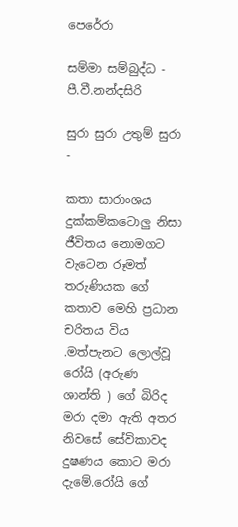පෙරේරා

සම්මා සම්බුද්ධ - පී.වී.නන්දසිරි

සුරා සුරා උතුම් සුරා -

කතා සාරාංශය දුක්කම්කටොලු නිසා ජීවිතය නොමගට වැටෙන රූමත්  තරුණියක ගේ කතාව මෙහි ප්‍රධාන චරිතය විය .මත්පැනට ලොල්වූ රෝයි (අරුණ ශාන්ති ) ගේ බිරිද මරා දමා ඇති අතර  නිවසේ සේවිකාවද දුෂණය කොට මරා දැමේ.රෝයි ගේ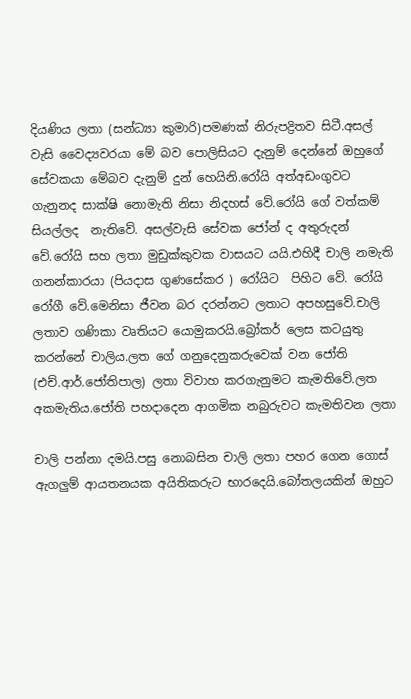දියණිය ලතා (සන්ධ්‍යා කුමාරි)පමණක් නිරුපද්‍රිතව සිටී.අසල් වැසි වෛද්‍යවරයා මේ බව පොලිසියට දැනුම් දෙන්නේ ඔහුගේ සේවකයා මේබව දැනුම් දුන් හෙයිනි.රෝයි අත්අඩංගුවට ගැනුනද සාක්ෂි නොමැති නිසා නිදහස් වේ.රෝයි ගේ වත්කම් සියල්ලද  නැතිවේ. අසල්වැසි සේවක ජෝන් ද අතුරුදන් වේ.රෝයි සහ ලතා මුඩුක්කුවක වාසයට යයි.එහිදී චාලි නමැති ගනන්කාරයා (පියදාස ගුණසේකර ) රෝයිට  පිහිට වේ. රෝයි රෝගී වේ.මෙනිසා ජීවන බර දරන්නට ලතාට අපහසුවේ.චාලි ලතාව ගණිකා වෘතියට යොමුකරයි.බ්‍රෝකර් ලෙස කටයුතු කරන්නේ චාලිය.ලත ගේ ගනුදෙනුකරුවෙක් වන ජෝති (එච්.ආර්.ජෝතිපාල) ලතා විවාහ කරගැනුමට කැමතිවේ.ලත අකමැතිය.ජෝති පහදාදෙන ආගමික නබුරුවට කැමතිවන ලතා

චාලි පන්නා දමයි.පසු නොබසින චාලි ලතා පහර ගෙන ගොස් ඇගලුම් ආයතනයක අයිතිකරුට භාරදෙයි.බෝතලයකින් ඔහුට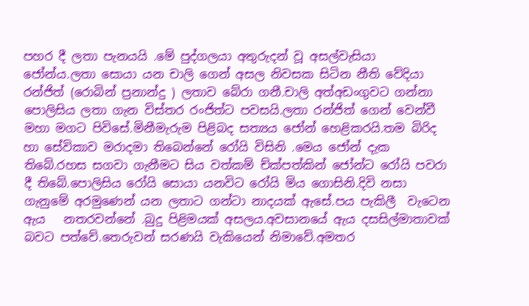පහර දී ලතා පැනයයි .මේ පුද්ගලයා අතුරුදන් වූ අසල්වැසියා  ජෝන්ය.ලතා සොයා යන චාලි ගෙන් අසල නිවසක සිටින නීති වේදියා රන්ජිත් (රොබින් ප්‍රනාන්දු ) ලතාව බේරා ගනී.චාලි අත්අඩංගුවට ගන්නා පොලිසිය ලතා ගැන විස්තර රංජිත්ට පවසයි.ලතා රන්ජිත් ගෙන් වෙන්වී මහා මගට පිවිසේ.මිනීමැරුම පිළිබද සත්‍යය ජෝන් හෙළිකරයි.තම බිරිද හා සේවිකාව මරාදමා තිබෙන්නේ රෝයි විසිනි .මෙය ජෝන් දැක තිබේ.රහස සගවා ගැනීමට සිය වත්කම් ච්ක්පත්කින් ජෝන්ට රෝයි පවරා  දී තිබේ.පොලිසිය රෝයි සොයා යනවිට රෝයි මිය ගොසිනි.දිවි නසා ගැනුමේ අරමුණෙන් යන ලතාට ගන්ටා නාදයක් ඇසේ.පය පැකිලී  වැටෙන ඇය   නතරවන්නේ .බුදු පිළිමයක් අසලය.අවසානයේ ඇය දසසිල්මාතාවක් බවට පත්වේ.තෙරුවන් සරණයි වැකියෙන් නිමාවේ.අමතර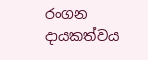රංගන දායකත්වය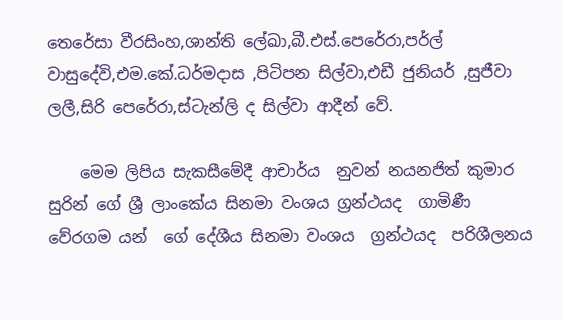තෙරේසා වීරසිංහ,ශාන්ති ලේඛා,බී.එස්.පෙරේරා,පර්ල් වාසුදේවි,එම.කේ.ධර්මදාස ,පිටිපන සිල්වා,එඩී ජුනියර් ,සුජීවා ලලී,සිරි පෙරේරා,ස්ටැන්ලි ද සිල්වා ආදීන් වේ.

    මෙම ලිපිය සැකසීමේදී ආචාර්ය  නුවන් නයනජිත් කුමාර සුරින් ගේ ශ්‍රී ලාංකේය සිනමා වංශය ග්‍රන්ථයද  ගාමිණී වේරගම යන්  ගේ දේශීය සිනමා වංශය  ග්‍රන්ථයද  පරිශීලනය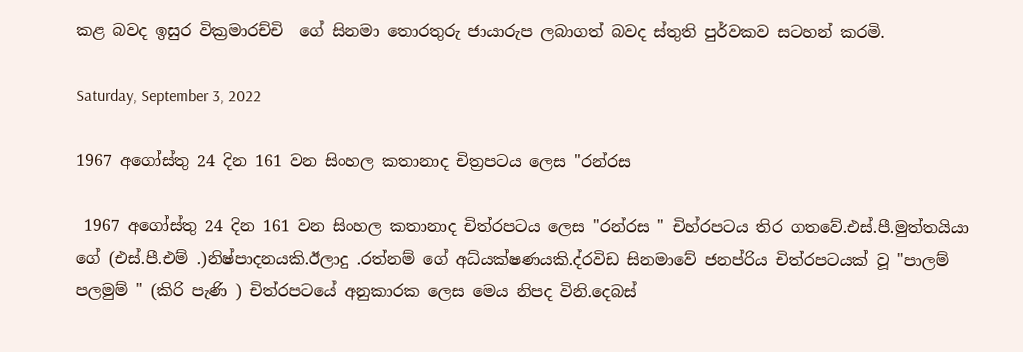කළ බවද ඉසුර වික්‍රමාරච්චි  ගේ සිනමා තොරතුරු ජායාරුප ලබාගත් බවද ස්තුති පුර්වකව සටහන් කරමි.

Saturday, September 3, 2022

1967 අගෝස්තු 24 දින 161 වන සිංහල කතානාද චිත්‍රපටය ලෙස "රන්රස

 1967 අගෝස්තු 24 දින 161 වන සිංහල කතානාද චිත්රපටය ලෙස "රන්රස " චිහ්රපටය තිර ගතවේ.එස්.පී.මුත්තයියා ගේ (එස්.පී.එම් .)නිෂ්පාදනයකි.ඊලාදු .රත්නම් ගේ අධ්යක්ෂණයකි.ද්රවිඩ සිනමාවේ ජනප්රිය චිත්රපටයක් වූ "පාලම් පලමුම් " (කිරි පැණි ) චිත්රපටයේ අනුකාරක ලෙස මෙය නිපද විනි.දෙබස්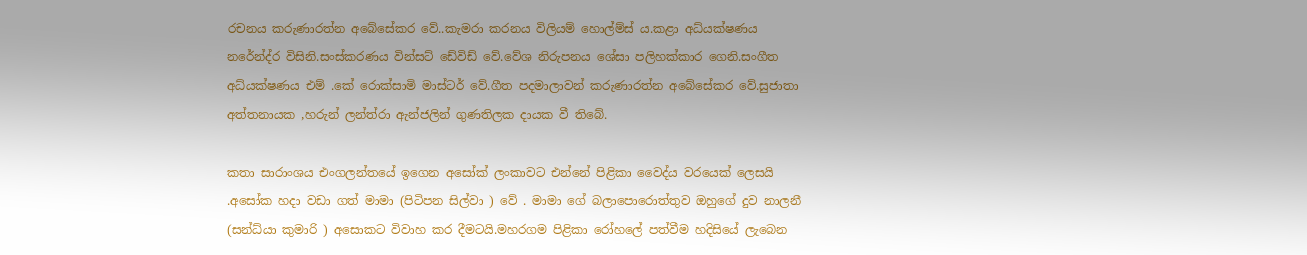රචනය කරුණාරත්න අබේසේකර වේ..කැමරා කරනය විලියම් හොල්ම්ස් ය.කළා අධ්යක්ෂණය නරේන්ද්ර විසිනි.සංස්කරණය වින්සට් ඩේවිඩ් වේ.වේශ නිරුපනය ශේසා පලිහක්කාර ගෙනි.සංගීත අධ්යක්ෂණය එම් .කේ රොක්සාමි මාස්ටර් වේ.ගීත පදමාලාවන් කරුණාරත්න අබේසේකර වේ.සුජාතා අත්තනායක ,හරුන් ලන්ත්රා ඇන්ජලින් ගුණතිලක දායක වී තිබේ.

කතා සාරාංශය එංගලන්තයේ ඉගෙන අසෝක් ලංකාවට එන්නේ පිළිකා වෛද්ය වරයෙක් ලෙසයි .අසෝක හදා වඩා ගත් මාමා (පිටිපන සිල්වා ) වේ . මාමා ගේ බලාපොරොත්තුව ඔහුගේ දුව නාලනී (සන්ධ්යා කුමාරි ) අසොකට විවාහ කර දීමටයි.මහරගම පිළිකා රෝහලේ පත්වීම හදිසියේ ලැබෙන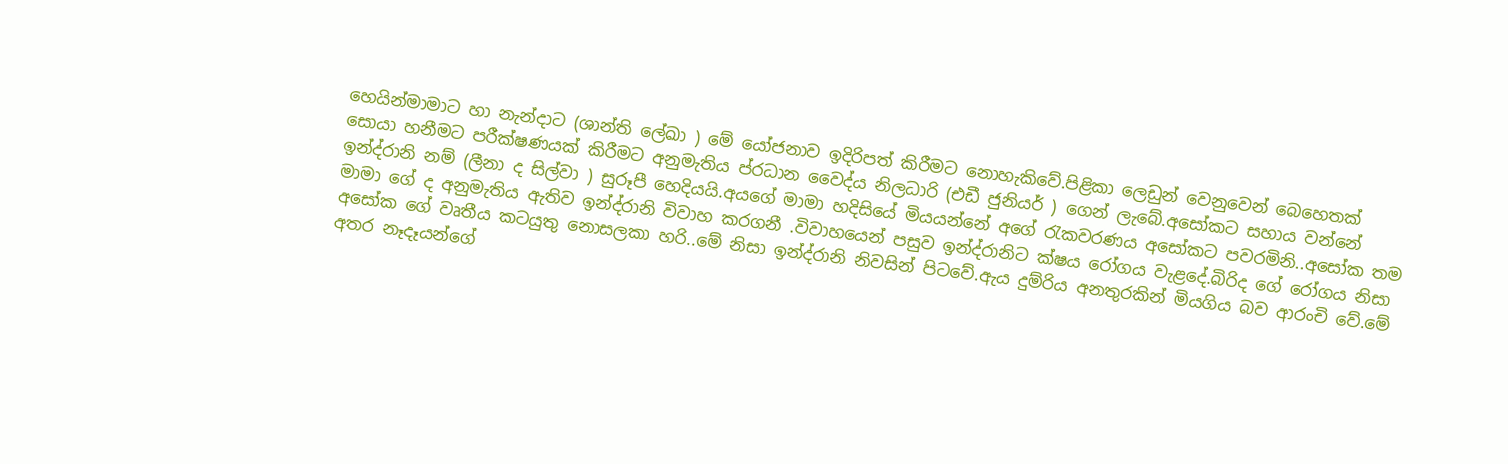හෙයින්මාමාට හා නැන්දාට (ශාන්ති ලේඛා ) මේ යෝජනාව ඉදිරිපත් කිරීමට නොහැකිවේ.පිළිකා ලෙඩුන් වෙනුවෙන් බෙහෙතක් සොයා හනීමට පරීක්ෂණයක් කිරීමට අනුමැතිය ප්රධාන වෛද්ය නිලධාරි (එඩී ජුනියර් ) ගෙන් ලැබේ.අසෝකට සහාය වන්නේ ඉන්ද්රානි නම් (ලීනා ද සිල්වා ) සුරූපී හෙදියයි.අයගේ මාමා හදිසියේ මියයන්නේ අගේ රැකවරණය අසෝකට පවරමිනි..අසෝක තම මාමා ගේ ද අනුමැතිය ඇතිව ඉන්ද්රානි විවාහ කරගනී .විවාහයෙන් පසුව ඉන්ද්රානිට ක්ෂය රෝගය වැළදේ.බිරිද ගේ රෝගය නිසා අසෝක ගේ වෘතීය කටයුතු නොසලකා හරි..මේ නිසා ඉන්ද්රානි නිවසින් පිටවේ.ඇය දුම්රිය අනතුරකින් මියගිය බව ආරංචි වේ.මේ අතර නෑදෑයන්ගේ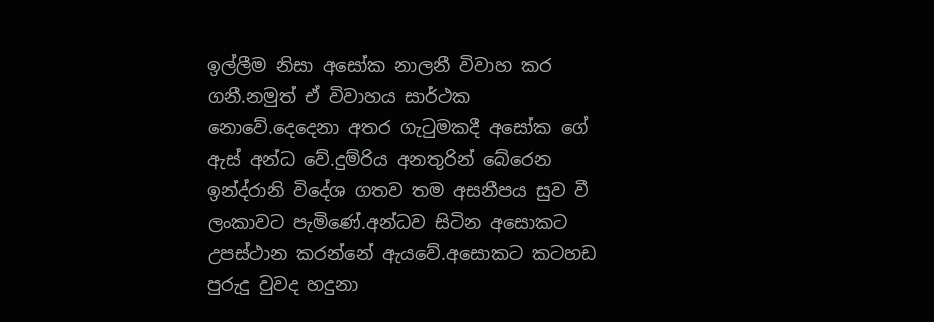ඉල්ලීම නිසා අසෝක නාලනී විවාහ කර ගනී.නමුත් ඒ විවාහය සාර්ථක නොවේ.දෙදෙනා අතර ගැටුමකදී අසෝක ගේ ඇස් අන්ධ වේ.දුම්රිය අනතුරින් බේරෙන ඉන්ද්රානි විදේශ ගතව තම අසනීපය සුව වී ලංකාවට පැමිණේ.අන්ධව සිටින අසොකට උපස්ථාන කරන්නේ ඇයවේ.අසොකට කටහඩ පුරුදු වුවද හදුනා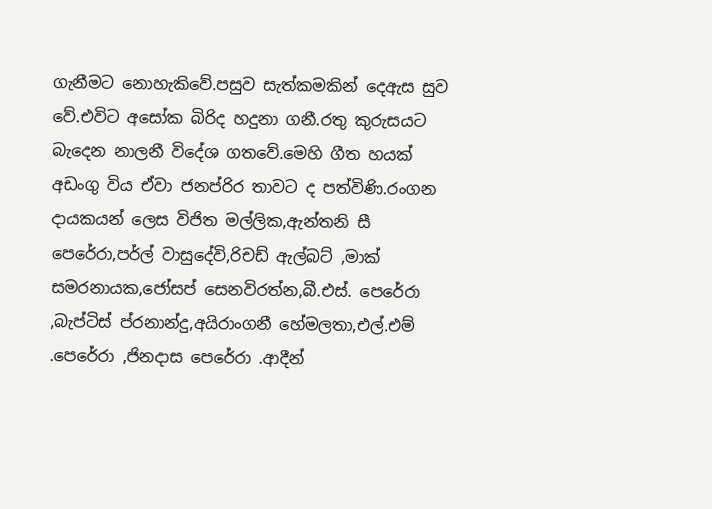ගැනීමට නොහැකිවේ.පසුව සැත්කමකින් දෙඇස සුව වේ.එවිට අසෝක බිරිද හදුනා ගනී.රතු කුරුසයට බැදෙන නාලනී විදේශ ගතවේ.මෙහි ගීත හයක් අඩංගු විය ඒවා ජනප්රිර තාවට ද පත්විණි.රංගන දායකයන් ලෙස විජිත මල්ලික,ඇන්තනි සී පෙරේරා,පර්ල් වාසුදේවි,රිචඩ් ඇල්බට් ,මාක් සමරනායක,ජෝසප් සෙනවිරත්න,බී.එස්. පෙරේරා ,බැප්ටිස් ප්රනාන්දු,අයිරාංගනී හේමලතා,එල්.එම් .පෙරේරා ,ජිනදාස පෙරේරා .ආදීන්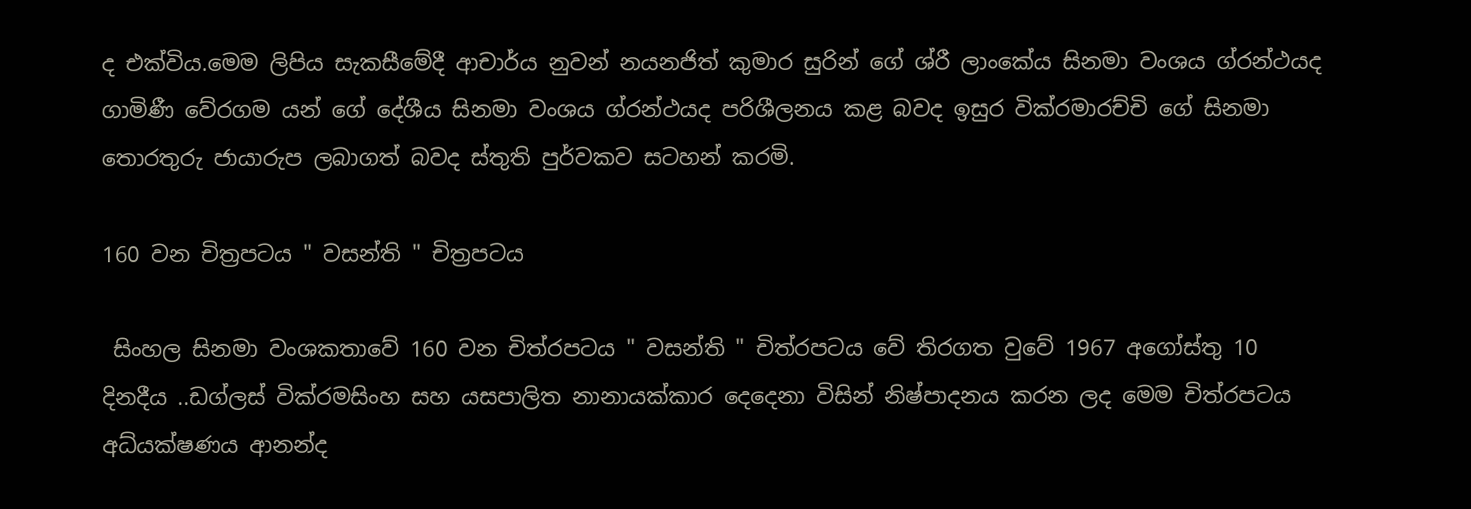ද එක්විය.මෙම ලිපිය සැකසීමේදී ආචාර්ය නුවන් නයනජිත් කුමාර සුරින් ගේ ශ්රී ලාංකේය සිනමා වංශය ග්රන්ථයද ගාමිණී වේරගම යන් ගේ දේශීය සිනමා වංශය ග්රන්ථයද පරිශීලනය කළ බවද ඉසුර වික්රමාරච්චි ගේ සිනමා තොරතුරු ජායාරුප ලබාගත් බවද ස්තුති පුර්වකව සටහන් කරමි.

160 වන චිත්‍රපටය " වසන්ති " චිත්‍රපටය

 සිංහල සිනමා වංශකතාවේ 160 වන චිත්රපටය " වසන්ති " චිත්රපටය වේ තිරගත වුවේ 1967 අගෝස්තු 10 දිනදීය ..ඩග්ලස් වික්රමසිංහ සහ යසපාලිත නානායක්කාර දෙදෙනා විසින් නිෂ්පාදනය කරන ලද මෙම චිත්රපටය අධ්යක්ෂණය ආනන්ද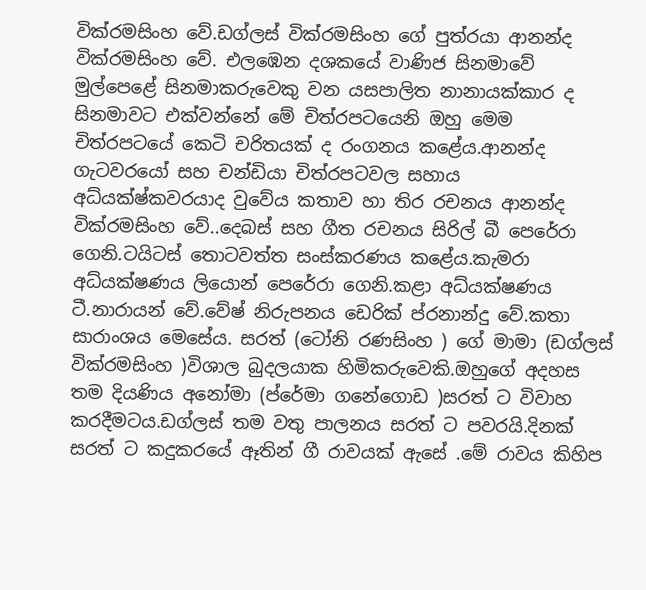වික්රමසිංහ වේ.ඩග්ලස් වික්රමසිංහ ගේ පුත්රයා ආනන්ද වික්රමසිංහ වේ. එලඹෙන දශකයේ වාණිජ සිනමාවේ මුල්පෙළේ සිනමාකරුවෙකු වන යසපාලිත නානායක්කාර ද සිනමාවට එක්වන්නේ මේ චිත්රපටයෙනි ඔහු මෙම චිත්රපටයේ කෙටි චරිතයක් ද රංගනය කළේය.ආනන්ද ගැටවරයෝ සහ චන්ඩියා චිත්රපටවල සහාය අධ්යක්ෂ්කවරයාද වුවේය කතාව හා තිර රචනය ආනන්ද වික්රමසිංහ වේ..දෙබස් සහ ගීත රචනය සිරිල් බී පෙරේරා ගෙනි.ටයිටස් තොටවත්ත සංස්කරණය කළේය.කැමරා අධ්යක්ෂණය ලියොන් පෙරේරා ගෙනි.කළා අධ්යක්ෂණය ටී.නාරායන් වේ.වේෂ් නිරුපනය ඩෙරික් ප්රනාන්දු වේ.කතා සාරාංශය මෙසේය. සරත් (ටෝනි රණසිංහ ) ගේ මාමා (ඩග්ලස් වික්රමසිංහ )විශාල බුදලයාක හිමිකරුවෙකි.ඔහුගේ අදහස තම දියණිය අනෝමා (ප්රේමා ගනේගොඩ )සරත් ට විවාහ කරදීමටය.ඩග්ලස් තම වතු පාලනය සරත් ට පවරයි.දිනක් සරත් ට කදුකරයේ ඈතින් ගී රාවයක් ඇසේ .මේ රාවය කිහිප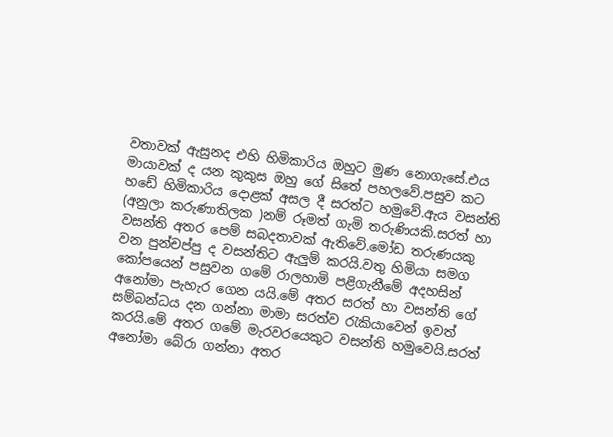වතාවක් ඇසුනද එහි හිමිකාරිය ඔහුට මුණ නොගැසේ.එය මායාවක් ද යන කුකුස ඔහු ගේ සිතේ පහලවේ.පසුව කට හඩේ හිමිකාරිය දොළක් අසල දී සරත්ට හමුවේ.ඇය වසන්ති (අනුලා කරුණාතිලක )නම් රූමත් ගැමි තරුණියකි.සරත් හා වසන්ති අතර පෙම් සබදතාවක් ඇතිවේ.මෝඩ තරුණයකු වන පුන්චප්පු ද වසන්තිට ඇලුම් කරයි.වතු හිමියා සමග කෝපයෙන් පසුවන ගමේ රාලහාමි පළිගැනීමේ අදහසින් අනෝමා පැහැර ගෙන යයි.මේ අතර සරත් හා වසන්ති ගේ සම්බන්ධය දන ගන්නා මාමා සරත්ව රැකියාවෙන් ඉවත් කරයි.මේ අතර ගමේ මැරවරයෙකුට වසන්ති හමුවෙයි.සරත් අනෝමා බේරා ගන්නා අතර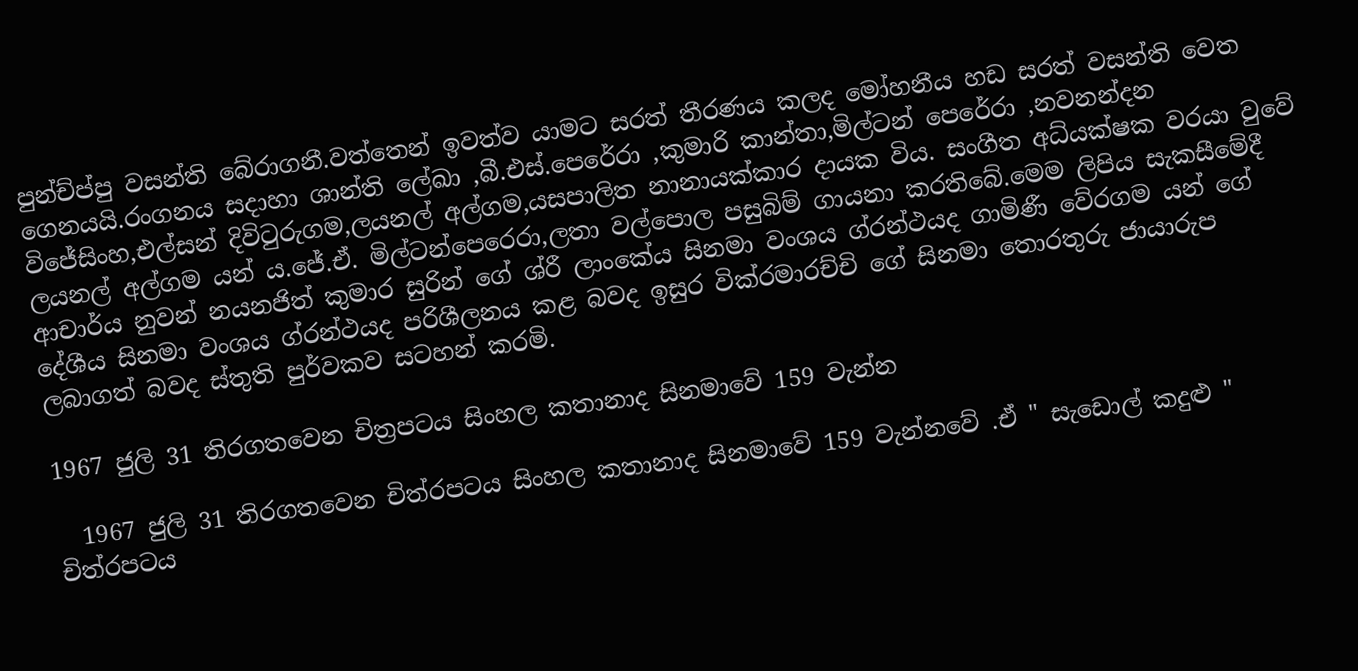පුන්ච්ප්පු වසන්ති බේරාගනී.වත්තෙන් ඉවත්ව යාමට සරත් තීරණය කලද මෝහනීය හඩ සරත් වසන්ති වෙත ගෙනයයි.රංගනය සදාහා ශාන්ති ලේඛා ,බී.එස්.පෙරේරා ,කුමාරි කාන්තා,මිල්ටන් පෙරේරා ,නවනන්දන විජේසිංහ,එල්සන් දිවිටුරුගම,ලයනල් අල්ගම,යසපාලිත නානායක්කාර දායක විය. සංගීත අධ්යක්ෂක වරයා වුවේ ලයනල් අල්ගම යන් ය.ජේ.ඒ. මිල්ටන්පෙරෙරා,ලතා වල්පොල පසුබිම් ගායනා කරතිබේ.මෙම ලිපිය සැකසීමේදී ආචාර්ය නුවන් නයනජිත් කුමාර සුරින් ගේ ශ්රී ලාංකේය සිනමා වංශය ග්රන්ථයද ගාමිණී වේරගම යන් ගේ දේශීය සිනමා වංශය ග්රන්ථයද පරිශීලනය කළ බවද ඉසුර වික්රමාරච්චි ගේ සිනමා තොරතුරු ජායාරුප ලබාගත් බවද ස්තුති පුර්වකව සටහන් කරමි.

1967 ජුලි 31 තිරගතවෙන චිත්‍රපටය සිංහල කතානාද සිනමාවේ 159 වැන්න

  1967 ජුලි 31 තිරගතවෙන චිත්රපටය සිංහල කතානාද සිනමාවේ 159 වැන්නවේ .ඒ " සැඩොල් කදුළු " චිත්රපටය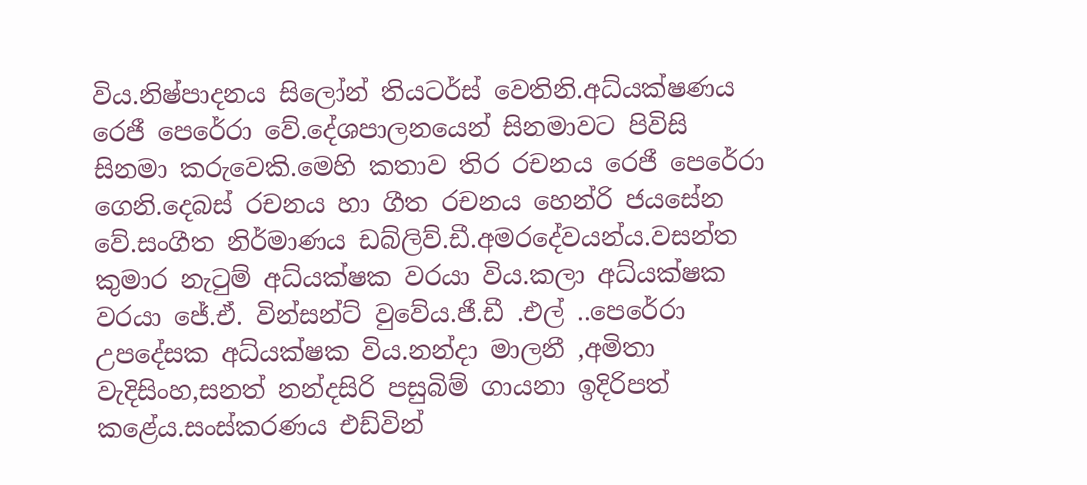විය.නිෂ්පාදනය සිලෝන් තියටර්ස් වෙතිනි.අධ්යක්ෂණය රෙජී පෙරේරා වේ.දේශපාලනයෙන් සිනමාවට පිවිසි සිනමා කරුවෙකි.මෙහි කතාව තිර රචනය රෙජී පෙරේරා ගෙනි.දෙබස් රචනය හා ගීත රචනය හෙන්රි ජයසේන වේ.සංගීත නිර්මාණය ඩබ්ලිව්.ඩී.අමරදේවයන්ය.වසන්ත කුමාර නැටුම් අධ්යක්ෂක වරයා විය.කලා අධ්යක්ෂක වරයා ජේ.ඒ. වින්සන්ට් වුවේය.ජී.ඩී .එල් ..පෙරේරා උපදේසක අධ්යක්ෂක විය.නන්දා මාලනී ,අමිතා වැදිසිංහ,සනත් නන්දසිරි පසුබිම් ගායනා ඉදිරිපත් කළේය.සංස්කරණය එඩ්වින්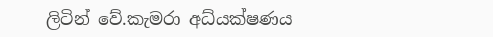ලිටින් වේ.කැමරා අධ්යක්ෂණය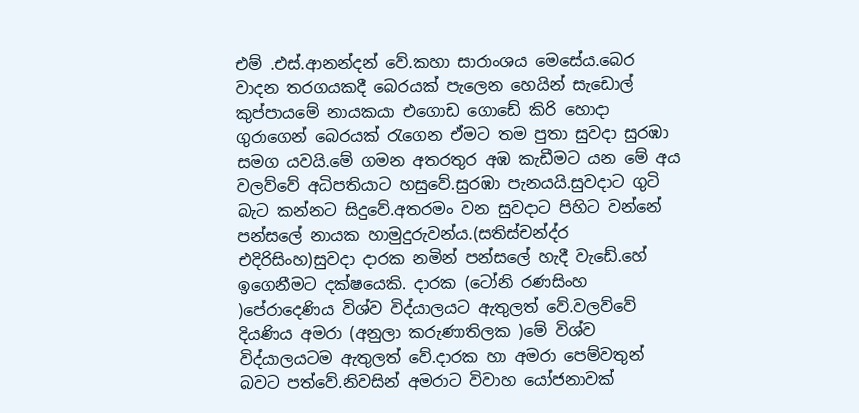එම් .එස්.ආනන්දන් වේ.කහා සාරාංශය මෙසේය.බෙර වාදන තරගයකදී බෙරයක් පැලෙන හෙයින් සැඩොල් කුප්පායමේ නායකයා එගොඩ ගොඩේ කිරි හොදා ගුරාගෙන් බෙරයක් රැගෙන ඒමට තම පුතා සුවදා සුරඹා සමග යවයි.මේ ගමන අතරතුර අඹ කැඩීමට යන මේ අය වලව්වේ අධිපතියාට හසුවේ.සුරඹා පැනයයි.සුවදාට ගුටි බැට කන්නට සිදුවේ.අතරමං වන සුවදාට පිහිට වන්නේ පන්සලේ නායක හාමුදුරුවන්ය.(සතිස්චන්ද්ර එදිරිසිංහ)සුවදා දාරක නමින් පන්සලේ හැදී වැඩේ.හේ ඉගෙනීමට දක්ෂයෙකි. දාරක (ටෝනි රණසිංහ )පේරාදෙණිය විශ්ව විද්යාලයට ඇතුලත් වේ.වලව්වේ දියණිය අමරා (අනුලා කරුණාතිලක )මේ විශ්ව විද්යාලයටම ඇතුලත් වේ.දාරක හා අමරා පෙම්වතුන් බවට පත්වේ.නිවසින් අමරාට විවාහ යෝජනාවක්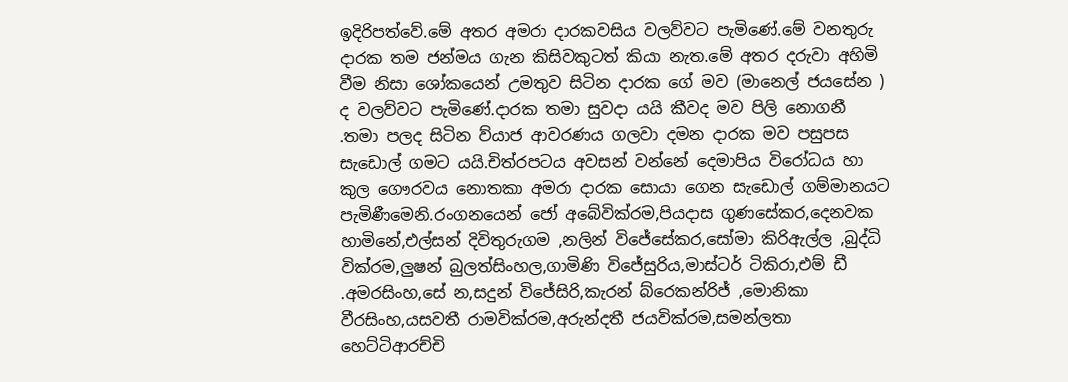ඉදිරිපත්වේ.මේ අතර අමරා දාරකවසිය වලව්වට පැමිණේ.මේ වනතුරු දාරක තම ජන්මය ගැන කිසිවකුටත් කියා නැත.මේ අතර දරුවා අහිමි වීම නිසා ශෝකයෙන් උමතුව සිටින දාරක ගේ මව (මානෙල් ජයසේන ) ද වලව්වට පැමිණේ.දාරක තමා සුවදා යයි කීවද මව පිලි නොගනී .තමා පලද සිටින ව්යාජ ආවරණය ගලවා දමන දාරක මව පසුපස සැඩොල් ගමට යයි.චිත්රපටය අවසන් වන්නේ දෙමාපිය විරෝධය හා කුල ගෞරවය නොතකා අමරා දාරක සොයා ගෙන සැඩොල් ගම්මානයට පැමිණීමෙනි.රංගනයෙන් ජෝ අබේවික්රම,පියදාස ගුණසේකර,දෙනවක හාමිනේ,එල්සන් දිවිතුරුගම ,නලින් විජේසේකර,සෝමා කිරිඇල්ල ,බුද්ධි වික්රම,ලුෂන් බුලත්සිංහල,ගාමිණි විජේසුරිය,මාස්ටර් ටිකිරා,එම් ඩී .අමරසිංහ,සේ න,සදුන් විජේසිරි,කැරන් බ්රෙකන්රිජ් ,මොනිකා වීරසිංහ,යසවතී රාමවික්රම,අරුන්දතී ජයවික්රම,සමන්ලතා හෙට්ටිආරච්චි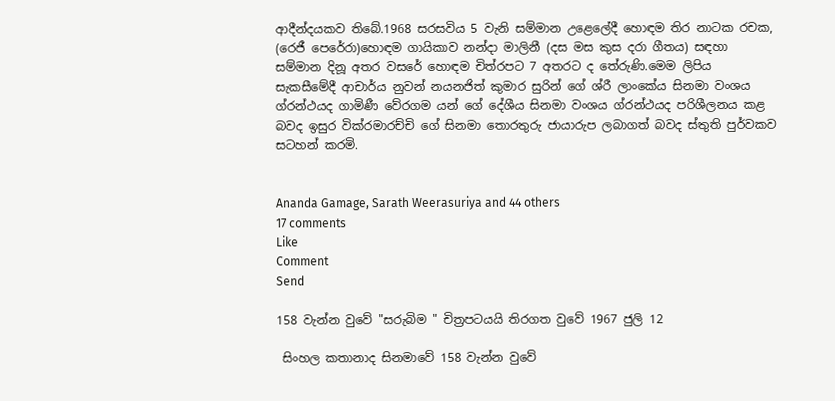ආදීන්දයකව තිබේ.1968 සරසවිය 5 වැනි සම්මාන උළෙලේදී හොඳම තිර නාටක රචක, (රෙජී පෙරේරා)හොඳම ගායිකාව නන්දා මාලිනී (දස මස කුස දරා ගීතය) සඳහා සම්මාන දිනූ අතර වසරේ හොඳම චිත්රපට 7 අතරට ද තේරුණි.මෙම ලිපිය සැකසීමේදී ආචාර්ය නුවන් නයනජිත් කුමාර සුරින් ගේ ශ්රී ලාංකේය සිනමා වංශය ග්රන්ථයද ගාමිණී වේරගම යන් ගේ දේශීය සිනමා වංශය ග්රන්ථයද පරිශීලනය කළ බවද ඉසුර වික්රමාරච්චි ගේ සිනමා තොරතුරු ජායාරුප ලබාගත් බවද ස්තුති පුර්වකව සටහන් කරමි.


Ananda Gamage, Sarath Weerasuriya and 44 others
17 comments
Like
Comment
Send

158 වැන්න වුවේ "සරුබිම " චිත්‍රපටයයි තිරගත වුවේ 1967 ජුලි 12

 සිංහල කතානාද සිනමාවේ 158 වැන්න වුවේ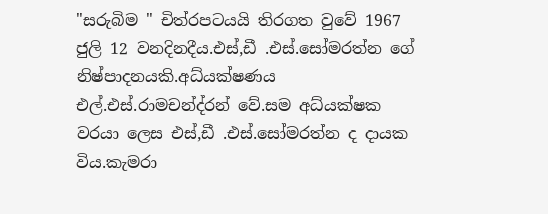"සරුබිම " චිත්රපටයයි තිරගත වුවේ 1967 ජුලි 12 වනදිනදීය.එස්,ඩී .එස්.සෝමරත්න ගේ නිෂ්පාදනයකි.අධ්යක්ෂණය එල්.එස්.රාමචන්ද්රන් වේ.සම අධ්යක්ෂක වරයා ලෙස එස්,ඩී .එස්.සෝමරත්න ද දායක විය.කැමරා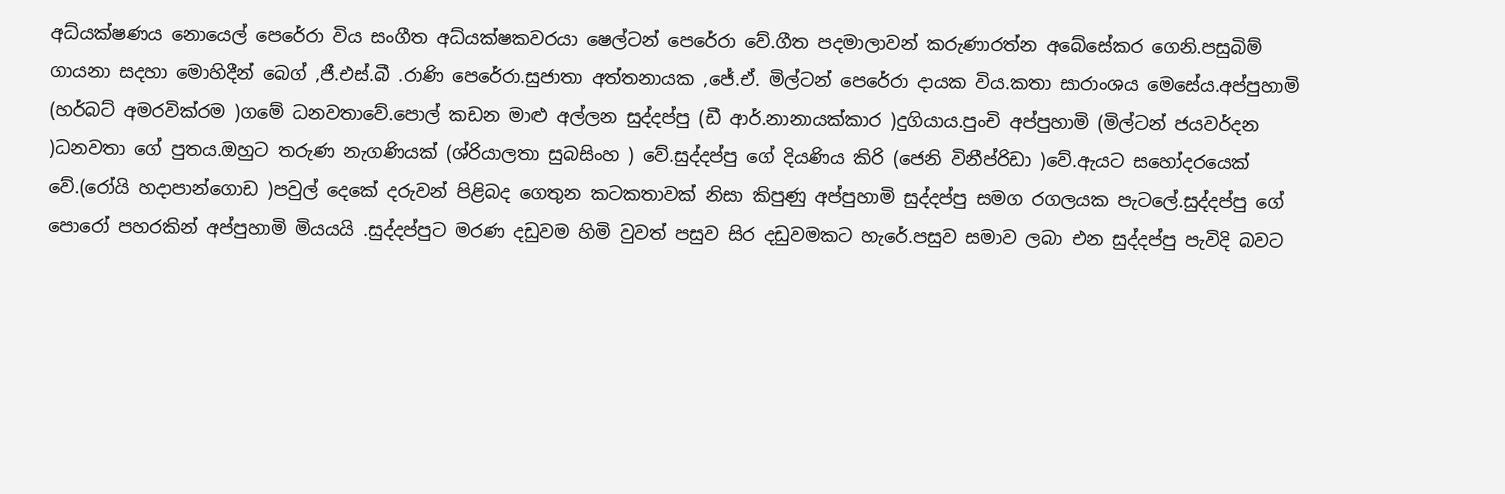අධ්යක්ෂණය නොයෙල් පෙරේරා විය සංගීත අධ්යක්ෂකවරයා ෂෙල්ටන් පෙරේරා වේ.ගීත පදමාලාවන් කරුණාරත්න අබේසේකර ගෙනි.පසුබිම් ගායනා සදහා මොහිදීන් බෙග් ,ජී.එස්.බී .රාණි පෙරේරා.සුජාතා අත්තනායක ,ජේ.ඒ. මිල්ටන් පෙරේරා දායක විය.කතා සාරාංශය මෙසේය.අප්පුහාමි (හර්බට් අමරවික්රම )ගමේ ධනවතාවේ.පොල් කඩන මාළු අල්ලන සුද්දප්පු (ඩී ආර්.නානායක්කාර )දුගියාය.පුංචි අප්පුහාමි (මිල්ටන් ජයවර්දන )ධනවතා ගේ පුතය.ඔහුට තරුණ නැගණියක් (ශ්රියාලතා සුබසිංහ ) වේ.සුද්දප්පු ගේ දියණිය කිරි (ජෙනි විනීප්රිඩා )වේ.ඇයට සහෝදරයෙක් වේ.(රෝයි හදාපාන්ගොඩ )පවුල් දෙකේ දරුවන් පිළිබද ගෙතුන කටකතාවක් නිසා කිපුණු අප්පුහාමි සුද්දප්පු සමග රගලයක පැටලේ.සුද්දප්පු ගේ පොරෝ පහරකින් අප්පුහාමි මියයයි .සුද්දප්පුට මරණ දඩුවම හිමි වුවත් පසුව සිර දඩුවමකට හැරේ.පසුව සමාව ලබා එන සුද්දප්පු පැවිදි බවට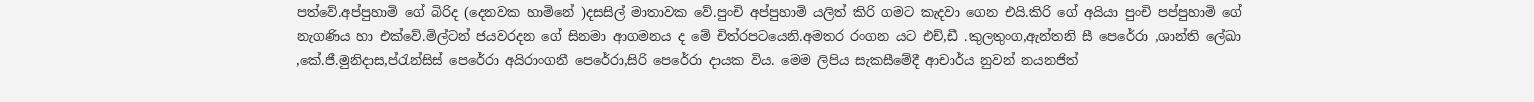පත්වේ.අප්පුහාමි ගේ බිරිද (දෙනවක හාමිනේ )දසසිල් මාතාවක වේ.පුංචි අප්පුහාමි යලිත් කිරි ගමට කැදවා ගෙන එයි.කිරි ගේ අයියා පුංචි පප්පුහාමි ගේ නැගණිය හා එක්වේ.මිල්ටන් ජයවරදන ගේ සිනමා ආගමනය ද මේ චිත්රපටයෙනි.අමතර රංගන යට එච්,ඩී .කුලතුංග,ඇන්තනි සී පෙරේරා ,ශාන්ති ලේඛා ,කේ.ජී.මුනිදාස,ප්රැන්සිස් පෙරේරා අයිරාංගනී පෙරේරා,සිරි පෙරේරා දායක විය. මෙම ලිපිය සැකසීමේදී ආචාර්ය නුවන් නයනජිත්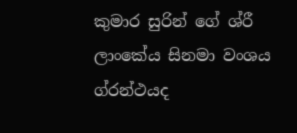කුමාර සුරින් ගේ ශ්රී ලාංකේය සිනමා වංශය ග්රන්ථයද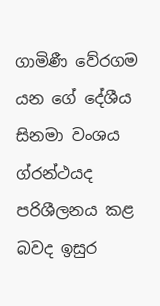ගාමිණී වේරගම යන ගේ දේශීය සිනමා වංශය ග්රන්ථයද පරිශීලනය කළ බවද ඉසුර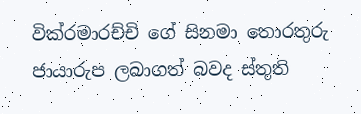වික්රමාරච්චි ගේ සිනමා තොරතුරු ජායාරුප ලබාගත් බවද ස්තුති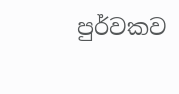පුර්වකව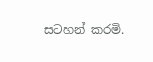සටහන් කරමි.